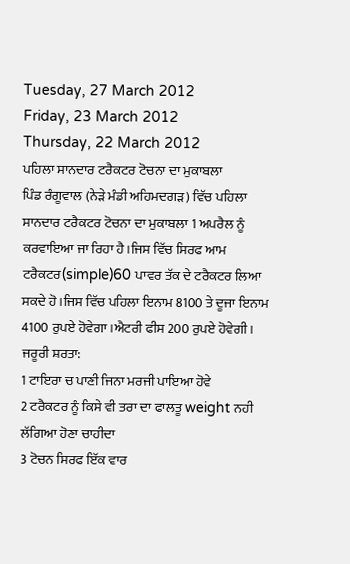Tuesday, 27 March 2012
Friday, 23 March 2012
Thursday, 22 March 2012
ਪਹਿਲਾ ਸਾਨਦਾਰ ਟਰੈਕਟਰ ਟੋਚਨਾ ਦਾ ਮੁਕਾਬਲਾ
ਪਿੰਡ ਰੰਗੂਵਾਲ (ਨੇੜੇ ਮੰਡੀ ਅਹਿਮਦਗੜ) ਵਿੱਚ ਪਹਿਲਾ ਸਾਨਦਾਰ ਟਰੈਕਟਰ ਟੋਚਨਾ ਦਾ ਮੁਕਾਬਲਾ 1 ਅਪਰੈਲ ਨੂੰ ਕਰਵਾਇਆ ਜਾ ਰਿਹਾ ਹੈ।ਜਿਸ ਵਿੱਚ ਸਿਰਫ ਆਮ ਟਰੈਕਟਰ(simple)60 ਪਾਵਰ ਤੱਕ ਦੇ ਟਰੈਕਟਰ ਲਿਆ ਸਕਦੇ ਹੋ।ਜਿਸ ਵਿੱਚ ਪਹਿਲਾ ਇਨਾਮ 8100 ਤੇ ਦੂਜਾ ਇਨਾਮ 4100 ਰੁਪਏ ਹੋਵੇਗਾ।ਐਟਰੀ ਫੀਸ 200 ਰੁਪਏ ਹੋਵੇਗੀ।
ਜਰੂਰੀ ਸ਼ਰਤਾ:
1 ਟਾਇਰਾ ਚ ਪਾਣੀ ਜਿਨਾ ਮਰਜੀ ਪਾਇਆ ਹੋਵੇ
2 ਟਰੈਕਟਰ ਨੂੰ ਕਿਸੇ ਵੀ ਤਰਾ ਦਾ ਫਾਲਤੂ weight ਨਹੀ ਲੱਗਿਆ ਹੋਣਾ ਚਾਹੀਦਾ
3 ਟੋਚਨ ਸਿਰਫ ਇੱਕ ਵਾਰ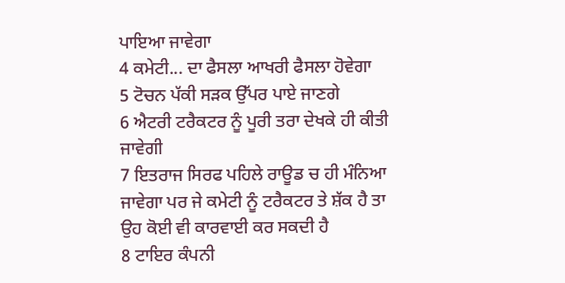ਪਾਇਆ ਜਾਵੇਗਾ
4 ਕਮੇਟੀ... ਦਾ ਫੈਸਲਾ ਆਖਰੀ ਫੈਸਲਾ ਹੋਵੇਗਾ
5 ਟੋਚਨ ਪੱਕੀ ਸੜਕ ਉੱਪਰ ਪਾਏ ਜਾਣਗੇ
6 ਐਟਰੀ ਟਰੈਕਟਰ ਨੂੰ ਪੂਰੀ ਤਰਾ ਦੇਖਕੇ ਹੀ ਕੀਤੀ ਜਾਵੇਗੀ
7 ਇਤਰਾਜ ਸਿਰਫ ਪਹਿਲੇ ਰਾਊਡ ਚ ਹੀ ਮੰਨਿਆ ਜਾਵੇਗਾ ਪਰ ਜੇ ਕਮੇਟੀ ਨੂੰ ਟਰੈਕਟਰ ਤੇ ਸ਼ੱਕ ਹੈ ਤਾ ਉਹ ਕੋਈ ਵੀ ਕਾਰਵਾਈ ਕਰ ਸਕਦੀ ਹੈ
8 ਟਾਇਰ ਕੰਪਨੀ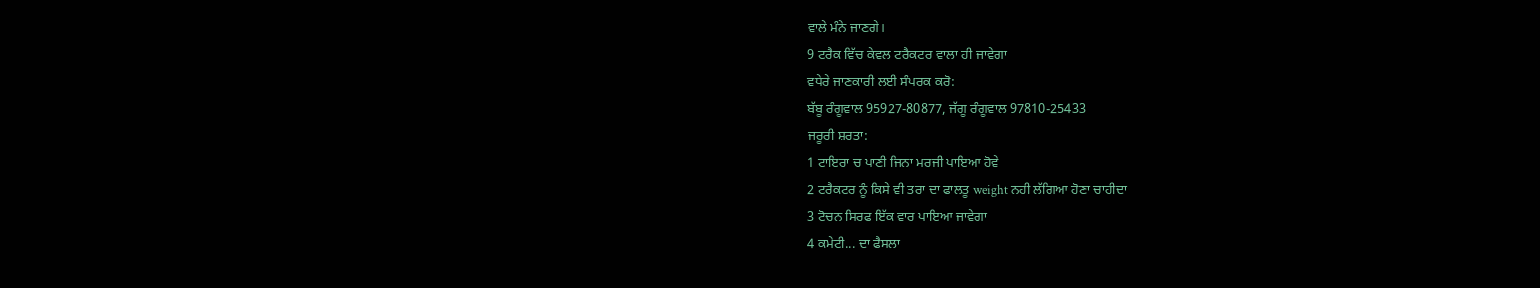ਵਾਲੇ ਮੰਨੇ ਜਾਣਗੇ।
9 ਟਰੈਕ ਵਿੱਚ ਕੇਵਲ ਟਰੈਕਟਰ ਵਾਲਾ ਹੀ ਜਾਵੇਗਾ
ਵਧੇਰੇ ਜਾਣਕਾਰੀ ਲਈ ਸੰਪਰਕ ਕਰੋ:
ਬੱਬੂ ਰੰਗੂਵਾਲ 95927-80877, ਜੱਗੂ ਰੰਗੂਵਾਲ 97810-25433
ਜਰੂਰੀ ਸ਼ਰਤਾ:
1 ਟਾਇਰਾ ਚ ਪਾਣੀ ਜਿਨਾ ਮਰਜੀ ਪਾਇਆ ਹੋਵੇ
2 ਟਰੈਕਟਰ ਨੂੰ ਕਿਸੇ ਵੀ ਤਰਾ ਦਾ ਫਾਲਤੂ weight ਨਹੀ ਲੱਗਿਆ ਹੋਣਾ ਚਾਹੀਦਾ
3 ਟੋਚਨ ਸਿਰਫ ਇੱਕ ਵਾਰ ਪਾਇਆ ਜਾਵੇਗਾ
4 ਕਮੇਟੀ... ਦਾ ਫੈਸਲਾ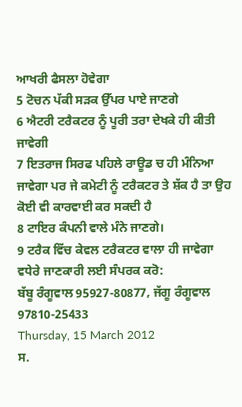ਆਖਰੀ ਫੈਸਲਾ ਹੋਵੇਗਾ
5 ਟੋਚਨ ਪੱਕੀ ਸੜਕ ਉੱਪਰ ਪਾਏ ਜਾਣਗੇ
6 ਐਟਰੀ ਟਰੈਕਟਰ ਨੂੰ ਪੂਰੀ ਤਰਾ ਦੇਖਕੇ ਹੀ ਕੀਤੀ ਜਾਵੇਗੀ
7 ਇਤਰਾਜ ਸਿਰਫ ਪਹਿਲੇ ਰਾਊਡ ਚ ਹੀ ਮੰਨਿਆ ਜਾਵੇਗਾ ਪਰ ਜੇ ਕਮੇਟੀ ਨੂੰ ਟਰੈਕਟਰ ਤੇ ਸ਼ੱਕ ਹੈ ਤਾ ਉਹ ਕੋਈ ਵੀ ਕਾਰਵਾਈ ਕਰ ਸਕਦੀ ਹੈ
8 ਟਾਇਰ ਕੰਪਨੀ ਵਾਲੇ ਮੰਨੇ ਜਾਣਗੇ।
9 ਟਰੈਕ ਵਿੱਚ ਕੇਵਲ ਟਰੈਕਟਰ ਵਾਲਾ ਹੀ ਜਾਵੇਗਾ
ਵਧੇਰੇ ਜਾਣਕਾਰੀ ਲਈ ਸੰਪਰਕ ਕਰੋ:
ਬੱਬੂ ਰੰਗੂਵਾਲ 95927-80877, ਜੱਗੂ ਰੰਗੂਵਾਲ 97810-25433
Thursday, 15 March 2012
ਸ.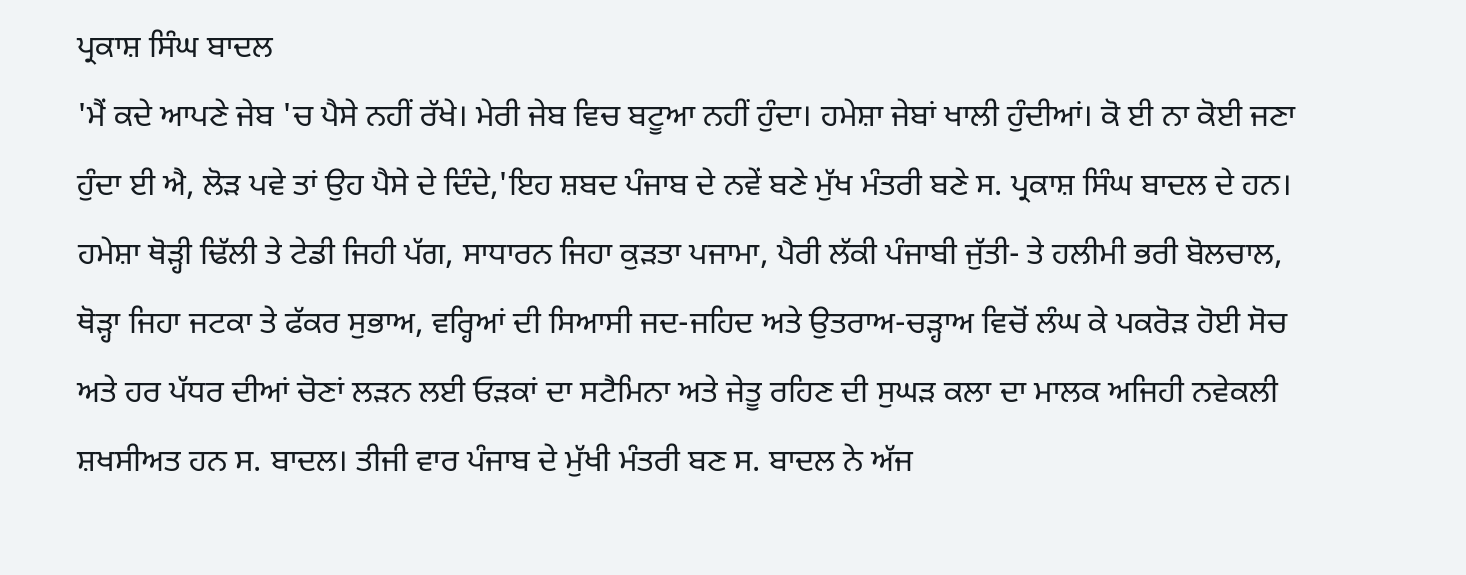ਪ੍ਰਕਾਸ਼ ਸਿੰਘ ਬਾਦਲ
'ਮੈਂ ਕਦੇ ਆਪਣੇ ਜੇਬ 'ਚ ਪੈਸੇ ਨਹੀਂ ਰੱਖੇ। ਮੇਰੀ ਜੇਬ ਵਿਚ ਬਟੂਆ ਨਹੀਂ ਹੁੰਦਾ। ਹਮੇਸ਼ਾ ਜੇਬਾਂ ਖਾਲੀ ਹੁੰਦੀਆਂ। ਕੋ ਈ ਨਾ ਕੋਈ ਜਣਾ ਹੁੰਦਾ ਈ ਐ, ਲੋੜ ਪਵੇ ਤਾਂ ਉਹ ਪੈਸੇ ਦੇ ਦਿੰਦੇ,'ਇਹ ਸ਼ਬਦ ਪੰਜਾਬ ਦੇ ਨਵੇਂ ਬਣੇ ਮੁੱਖ ਮੰਤਰੀ ਬਣੇ ਸ. ਪ੍ਰਕਾਸ਼ ਸਿੰਘ ਬਾਦਲ ਦੇ ਹਨ। ਹਮੇਸ਼ਾ ਥੋੜ੍ਹੀ ਢਿੱਲੀ ਤੇ ਟੇਡੀ ਜਿਹੀ ਪੱਗ, ਸਾਧਾਰਨ ਜਿਹਾ ਕੁੜਤਾ ਪਜਾਮਾ, ਪੈਰੀ ਲੱਕੀ ਪੰਜਾਬੀ ਜੁੱਤੀ- ਤੇ ਹਲੀਮੀ ਭਰੀ ਬੋਲਚਾਲ, ਥੋੜ੍ਹਾ ਜਿਹਾ ਜਟਕਾ ਤੇ ਫੱਕਰ ਸੁਭਾਅ, ਵਰ੍ਹਿਆਂ ਦੀ ਸਿਆਸੀ ਜਦ-ਜਹਿਦ ਅਤੇ ਉਤਰਾਅ-ਚੜ੍ਹਾਅ ਵਿਚੋਂ ਲੰਘ ਕੇ ਪਕਰੋੜ ਹੋਈ ਸੋਚ ਅਤੇ ਹਰ ਪੱਧਰ ਦੀਆਂ ਚੋਣਾਂ ਲੜਨ ਲਈ ਓੜਕਾਂ ਦਾ ਸਟੈਮਿਨਾ ਅਤੇ ਜੇਤੂ ਰਹਿਣ ਦੀ ਸੁਘੜ ਕਲਾ ਦਾ ਮਾਲਕ ਅਜਿਹੀ ਨਵੇਕਲੀ ਸ਼ਖਸੀਅਤ ਹਨ ਸ. ਬਾਦਲ। ਤੀਜੀ ਵਾਰ ਪੰਜਾਬ ਦੇ ਮੁੱਖੀ ਮੰਤਰੀ ਬਣ ਸ. ਬਾਦਲ ਨੇ ਅੱਜ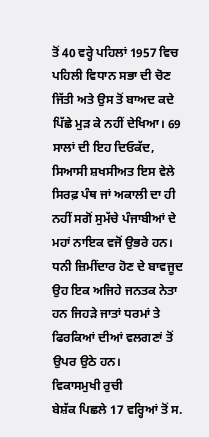ਤੋਂ 40 ਵਰ੍ਹੇ ਪਹਿਲਾਂ 1957 ਵਿਚ ਪਹਿਲੀ ਵਿਧਾਨ ਸਭਾ ਦੀ ਚੋਣ ਜਿੱਤੀ ਅਤੇ ਉਸ ਤੋਂ ਬਾਅਦ ਕਦੇ ਪਿੱਛੇ ਮੁੜ ਕੇ ਨਹੀਂ ਦੇਖਿਆ। 69 ਸਾਲਾਂ ਦੀ ਇਹ ਦਿਓਕੱਦ, ਸਿਆਸੀ ਸ਼ਖਸੀਅਤ ਇਸ ਵੇਲੇ ਸਿਰਫ਼ ਪੰਥ ਜਾਂ ਅਕਾਲੀ ਦਾ ਹੀ ਨਹੀਂ ਸਗੋਂ ਸੁਮੱਚੇ ਪੰਜਾਬੀਆਂ ਦੇ ਮਹਾਂ ਨਾਇਕ ਵਜੋਂ ਉਭਰੇ ਹਨ। ਧਨੀ ਜ਼ਿਮੀਂਦਾਰ ਹੋਣ ਦੇ ਬਾਵਜੂਦ ਉਹ ਇਕ ਅਜਿਹੇ ਜਨਤਕ ਨੇਤਾ ਹਨ ਜਿਹੜੇ ਜਾਤਾਂ ਧਰਮਾਂ ਤੇ ਫਿਰਕਿਆਂ ਦੀਆਂ ਵਲਗਣਾਂ ਤੋਂ ਉਪਰ ਉਠੇ ਹਨ।
ਵਿਕਾਸਮੁਖੀ ਰੁਚੀ
ਬੇਸ਼ੱਕ ਪਿਛਲੇ 17 ਵਰ੍ਹਿਆਂ ਤੋਂ ਸ.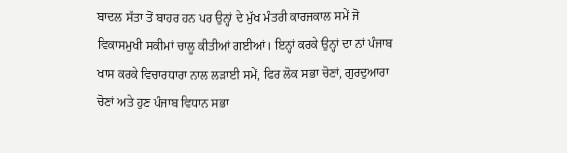ਬਾਦਲ ਸੱਤਾ ਤੋਂ ਬਾਹਰ ਹਨ ਪਰ ਉਨ੍ਹਾਂ ਦੇ ਮੁੱਖ ਮੰਤਰੀ ਕਾਰਜਕਾਲ ਸਮੇਂ ਜੋ ਵਿਕਾਸਮੁਖੀ ਸਕੀਮਾਂ ਚਾਲੂ ਕੀਤੀਆਂ ਗਈਆਂ। ਇਨ੍ਹਾਂ ਕਰਕੇ ਉਨ੍ਹਾਂ ਦਾ ਨਾਂ ਪੰਜਾਬ ਖਾਸ ਕਰਕੇ ਵਿਚਾਰਧਾਰਾ ਨਾਲ ਲੜਾਈ ਸਮੇਂ, ਫਿਰ ਲੋਕ ਸਭਾ ਚੋਣਾਂ, ਗੁਰਦੁਆਰਾ ਚੋਣਾਂ ਅਤੇ ਹੁਣ ਪੰਜਾਬ ਵਿਧਾਨ ਸਭਾ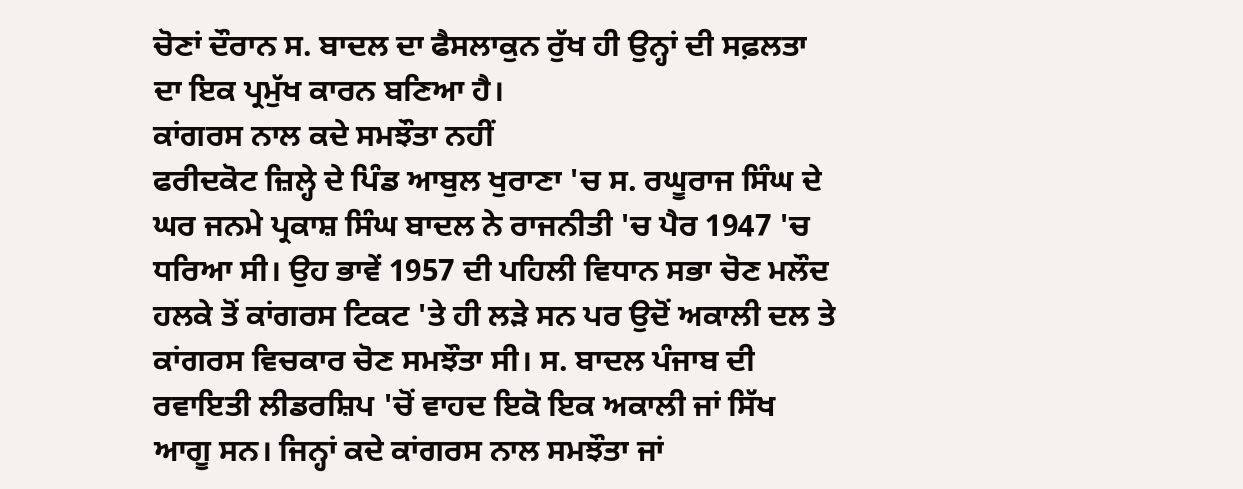ਚੋਣਾਂ ਦੌਰਾਨ ਸ. ਬਾਦਲ ਦਾ ਫੈਸਲਾਕੁਨ ਰੁੱਖ ਹੀ ਉਨ੍ਹਾਂ ਦੀ ਸਫ਼ਲਤਾ ਦਾ ਇਕ ਪ੍ਰਮੁੱਖ ਕਾਰਨ ਬਣਿਆ ਹੈ।
ਕਾਂਗਰਸ ਨਾਲ ਕਦੇ ਸਮਝੌਤਾ ਨਹੀਂ
ਫਰੀਦਕੋਟ ਜ਼ਿਲ੍ਹੇ ਦੇ ਪਿੰਡ ਆਬੁਲ ਖੁਰਾਣਾ 'ਚ ਸ. ਰਘੂਰਾਜ ਸਿੰਘ ਦੇ ਘਰ ਜਨਮੇ ਪ੍ਰਕਾਸ਼ ਸਿੰਘ ਬਾਦਲ ਨੇ ਰਾਜਨੀਤੀ 'ਚ ਪੈਰ 1947 'ਚ ਧਰਿਆ ਸੀ। ਉਹ ਭਾਵੇਂ 1957 ਦੀ ਪਹਿਲੀ ਵਿਧਾਨ ਸਭਾ ਚੋਣ ਮਲੌਦ ਹਲਕੇ ਤੋਂ ਕਾਂਗਰਸ ਟਿਕਟ 'ਤੇ ਹੀ ਲੜੇ ਸਨ ਪਰ ਉਦੋਂ ਅਕਾਲੀ ਦਲ ਤੇ ਕਾਂਗਰਸ ਵਿਚਕਾਰ ਚੋਣ ਸਮਝੌਤਾ ਸੀ। ਸ. ਬਾਦਲ ਪੰਜਾਬ ਦੀ ਰਵਾਇਤੀ ਲੀਡਰਸ਼ਿਪ 'ਚੋਂ ਵਾਹਦ ਇਕੋ ਇਕ ਅਕਾਲੀ ਜਾਂ ਸਿੱਖ ਆਗੂ ਸਨ। ਜਿਨ੍ਹਾਂ ਕਦੇ ਕਾਂਗਰਸ ਨਾਲ ਸਮਝੌਤਾ ਜਾਂ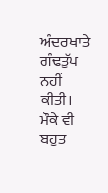ਅੰਦਰਖਾਤੇ ਗੰਢਤੁੱਪ ਨਹੀਂ ਕੀਤੀ। ਮੌਕੇ ਵੀ ਬਹੁਤ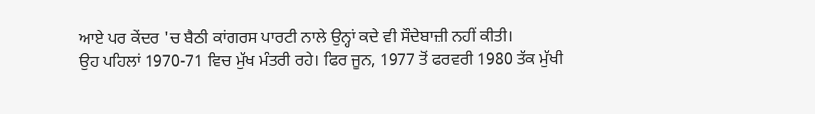ਆਏ ਪਰ ਕੇਂਦਰ 'ਚ ਬੈਠੀ ਕਾਂਗਰਸ ਪਾਰਟੀ ਨਾਲੇ ਉਨ੍ਹਾਂ ਕਦੇ ਵੀ ਸੌਦੇਬਾਜ਼ੀ ਨਹੀਂ ਕੀਤੀ।
ਉਹ ਪਹਿਲਾਂ 1970-71 ਵਿਚ ਮੁੱਖ ਮੰਤਰੀ ਰਹੇ। ਫਿਰ ਜੂਨ, 1977 ਤੋਂ ਫਰਵਰੀ 1980 ਤੱਕ ਮੁੱਖੀ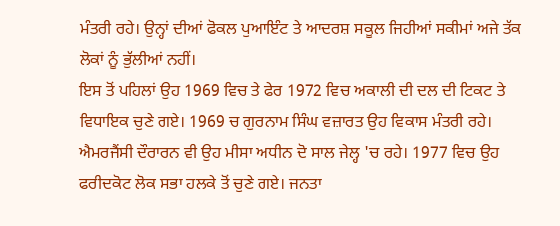ਮੰਤਰੀ ਰਹੇ। ਉਨ੍ਹਾਂ ਦੀਆਂ ਫੋਕਲ ਪੁਆਇੰਟ ਤੇ ਆਦਰਸ਼ ਸਕੂਲ ਜਿਹੀਆਂ ਸਕੀਮਾਂ ਅਜੇ ਤੱਕ ਲੋਕਾਂ ਨੂੰ ਭੁੱਲੀਆਂ ਨਹੀਂ।
ਇਸ ਤੋਂ ਪਹਿਲਾਂ ਉਹ 1969 ਵਿਚ ਤੇ ਫੇਰ 1972 ਵਿਚ ਅਕਾਲੀ ਦੀ ਦਲ ਦੀ ਟਿਕਟ ਤੇ ਵਿਧਾਇਕ ਚੁਣੇ ਗਏ। 1969 ਚ ਗੁਰਨਾਮ ਸਿੰਘ ਵਜ਼ਾਰਤ ਉਹ ਵਿਕਾਸ ਮੰਤਰੀ ਰਹੇ। ਐਮਰਜੈਂਸੀ ਦੌਰਾਰਨ ਵੀ ਉਹ ਮੀਸਾ ਅਧੀਨ ਦੋ ਸਾਲ ਜੇਲ੍ਹ 'ਚ ਰਹੇ। 1977 ਵਿਚ ਉਹ ਫਰੀਦਕੋਟ ਲੋਕ ਸਭਾ ਹਲਕੇ ਤੋਂ ਚੁਣੇ ਗਏ। ਜਨਤਾ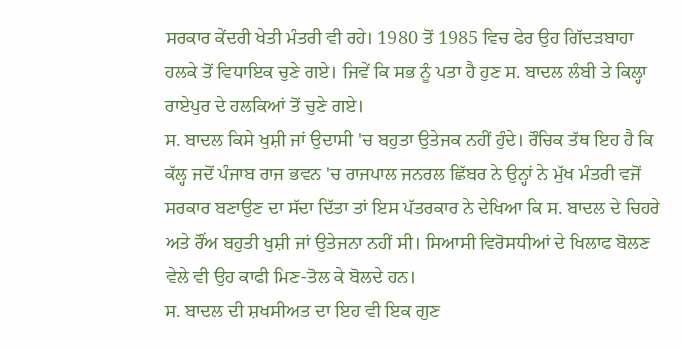ਸਰਕਾਰ ਕੇਂਦਰੀ ਖੇਤੀ ਮੰਤਰੀ ਵੀ ਰਹੇ। 1980 ਤੋਂ 1985 ਵਿਚ ਫੇਰ ਉਹ ਗਿੱਦੜਬਾਹਾ ਹਲਕੇ ਤੋਂ ਵਿਧਾਇਕ ਚੁਣੇ ਗਏ। ਜਿਵੇਂ ਕਿ ਸਭ ਨੂੰ ਪਤਾ ਹੈ ਹੁਣ ਸ. ਬਾਦਲ ਲੰਬੀ ਤੇ ਕਿਲ੍ਹਾ ਰਾਏਪੁਰ ਦੇ ਹਲਕਿਆਂ ਤੋਂ ਚੁਣੇ ਗਏ।
ਸ. ਬਾਦਲ ਕਿਸੇ ਖੁਸ਼ੀ ਜਾਂ ਉਦਾਸੀ 'ਚ ਬਹੁਤਾ ਉਤੇਜਕ ਨਹੀਂ ਹੁੰਦੇ। ਰੌਚਿਕ ਤੱਥ ਇਹ ਹੈ ਕਿ ਕੱਲ੍ਹ ਜਦੋਂ ਪੰਜਾਬ ਰਾਜ ਭਵਨ 'ਚ ਰਾਜਪਾਲ ਜਨਰਲ ਛਿੱਬਰ ਨੇ ਉਨ੍ਹਾਂ ਨੇ ਮੁੱਖ ਮੰਤਰੀ ਵਜੋਂ ਸਰਕਾਰ ਬਣਾਉਣ ਦਾ ਸੱਦਾ ਦਿੱਤਾ ਤਾਂ ਇਸ ਪੱਤਰਕਾਰ ਨੇ ਦੇਖਿਆ ਕਿ ਸ. ਬਾਦਲ ਦੇ ਚਿਹਰੇ ਅਤੇ ਰੌਂਅ ਬਹੁਤੀ ਖੁਸ਼ੀ ਜਾਂ ਉਤੇਜਨਾ ਨਹੀਂ ਸੀ। ਸਿਆਸੀ ਵਿਰੋਸਧੀਆਂ ਦੇ ਖਿਲਾਫ ਬੋਲਣ ਵੇਲੇ ਵੀ ਉਹ ਕਾਫੀ ਮਿਣ-ਤੋਲ ਕੇ ਬੋਲਦੇ ਹਨ।
ਸ. ਬਾਦਲ ਦੀ ਸ਼ਖਸੀਅਤ ਦਾ ਇਹ ਵੀ ਇਕ ਗੁਣ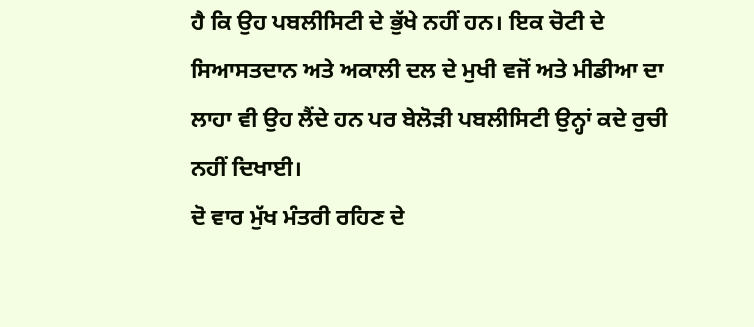ਹੈ ਕਿ ਉਹ ਪਬਲੀਸਿਟੀ ਦੇ ਭੁੱਖੇ ਨਹੀਂ ਹਨ। ਇਕ ਚੋਟੀ ਦੇ ਸਿਆਸਤਦਾਨ ਅਤੇ ਅਕਾਲੀ ਦਲ ਦੇ ਮੁਖੀ ਵਜੋਂ ਅਤੇ ਮੀਡੀਆ ਦਾ ਲਾਹਾ ਵੀ ਉਹ ਲੈਂਦੇ ਹਨ ਪਰ ਬੇਲੋੜੀ ਪਬਲੀਸਿਟੀ ਉਨ੍ਹਾਂ ਕਦੇ ਰੁਚੀ ਨਹੀਂ ਦਿਖਾਈ।
ਦੋ ਵਾਰ ਮੁੱਖ ਮੰਤਰੀ ਰਹਿਣ ਦੇ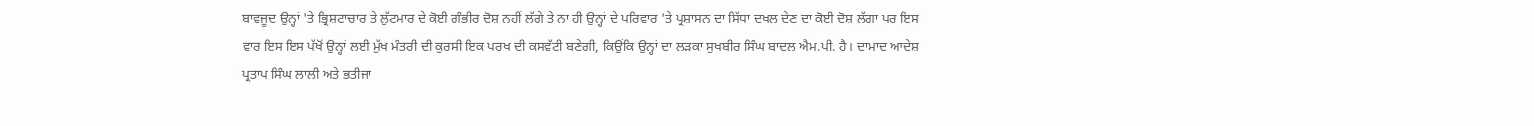ਬਾਵਜੂਦ ਉਨ੍ਹਾਂ 'ਤੇ ਭ੍ਰਿਸ਼ਟਾਚਾਰ ਤੇ ਲੁੱਟਮਾਰ ਦੇ ਕੋਈ ਗੰਭੀਰ ਦੋਸ਼ ਨਹੀਂ ਲੱਗੇ ਤੇ ਨਾ ਹੀ ਉਨ੍ਹਾਂ ਦੇ ਪਰਿਵਾਰ 'ਤੇ ਪ੍ਰਸ਼ਾਸਨ ਦਾ ਸਿੱਧਾ ਦਖਲ ਦੇਣ ਦਾ ਕੋਈ ਦੋਸ਼ ਲੱਗਾ ਪਰ ਇਸ ਵਾਰ ਇਸ ਇਸ ਪੱਖੋਂ ਉਨ੍ਹਾਂ ਲਈ ਮੁੱਖ ਮੰਤਰੀ ਦੀ ਕੁਰਸੀ ਇਕ ਪਰਖ ਦੀ ਕਸਵੱਟੀ ਬਣੇਗੀ, ਕਿਉਂਕਿ ਉਨ੍ਹਾਂ ਦਾ ਲੜਕਾ ਸੁਖਬੀਰ ਸਿੰਘ ਬਾਦਲ ਐਮ.ਪੀ. ਹੈ। ਦਾਮਾਦ ਆਦੇਸ਼ ਪ੍ਰਤਾਪ ਸਿੰਘ ਲਾਲੀ ਅਤੇ ਭਤੀਜਾ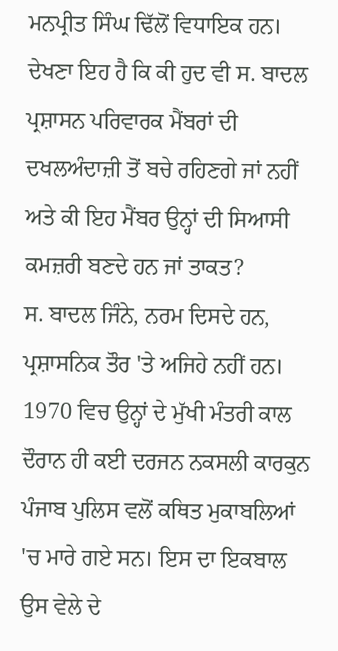ਮਨਪ੍ਰੀਤ ਸਿੰਘ ਢਿੱਲੋਂ ਵਿਧਾਇਕ ਹਨ। ਦੇਖਣਾ ਇਹ ਹੈ ਕਿ ਕੀ ਹੁਦ ਵੀ ਸ. ਬਾਦਲ ਪ੍ਰਸ਼ਾਸਨ ਪਰਿਵਾਰਕ ਮੈਂਬਰਾਂ ਦੀ ਦਖਲਅੰਦਾਜ਼ੀ ਤੋਂ ਬਚੇ ਰਹਿਣਗੇ ਜਾਂ ਨਹੀਂ ਅਤੇ ਕੀ ਇਹ ਮੈਂਬਰ ਉਨ੍ਹਾਂ ਦੀ ਸਿਆਸੀ ਕਮਜ਼ਰੀ ਬਣਦੇ ਹਨ ਜਾਂ ਤਾਕਤ?
ਸ. ਬਾਦਲ ਜਿੰਨੇ, ਨਰਮ ਦਿਸਦੇ ਹਨ, ਪ੍ਰਸ਼ਾਸਨਿਕ ਤੌਰ 'ਤੇ ਅਜਿਹੇ ਨਹੀਂ ਹਨ। 1970 ਵਿਚ ਉਨ੍ਹਾਂ ਦੇ ਮੁੱਖੀ ਮੰਤਰੀ ਕਾਲ ਦੌਰਾਨ ਹੀ ਕਈ ਦਰਜਨ ਨਕਸਲੀ ਕਾਰਕੁਨ ਪੰਜਾਬ ਪੁਲਿਸ ਵਲੋਂ ਕਥਿਤ ਮੁਕਾਬਲਿਆਂ 'ਚ ਮਾਰੇ ਗਏ ਸਨ। ਇਸ ਦਾ ਇਕਬਾਲ ਉਸ ਵੇਲੇ ਦੇ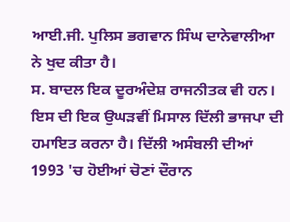ਆਈ.ਜੀ. ਪੁਲਿਸ ਭਗਵਾਨ ਸਿੰਘ ਦਾਨੇਵਾਲੀਆ ਨੇ ਖੁਦ ਕੀਤਾ ਹੈ।
ਸ. ਬਾਦਲ ਇਕ ਦੂਰਅੰਦੇਸ਼ ਰਾਜਨੀਤਕ ਵੀ ਹਨ। ਇਸ ਦੀ ਇਕ ਉਘੜਵੀਂ ਮਿਸਾਲ ਦਿੱਲੀ ਭਾਜਪਾ ਦੀ ਹਮਾਇਤ ਕਰਨਾ ਹੈ। ਦਿੱਲੀ ਅਸੰਬਲੀ ਦੀਆਂ 1993 'ਚ ਹੋਈਆਂ ਚੋਣਾਂ ਦੌਰਾਨ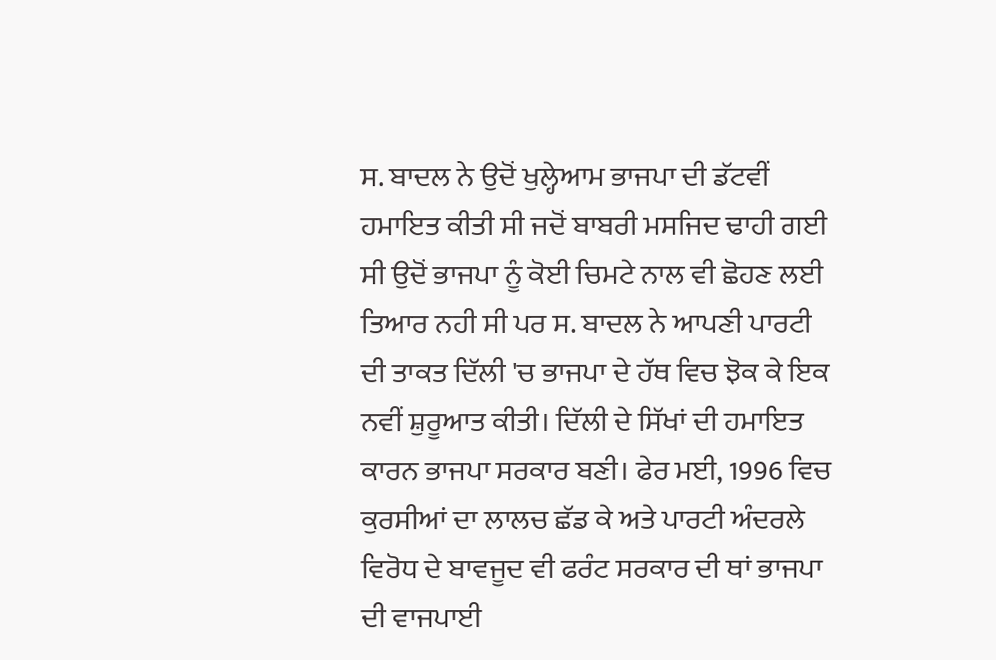ਸ. ਬਾਦਲ ਨੇ ਉਦੋਂ ਖੁਲ੍ਹੇਆਮ ਭਾਜਪਾ ਦੀ ਡੱਟਵੀਂ ਹਮਾਇਤ ਕੀਤੀ ਸੀ ਜਦੋਂ ਬਾਬਰੀ ਮਸਜਿਦ ਢਾਹੀ ਗਈ ਸੀ ਉਦੋਂ ਭਾਜਪਾ ਨੂੰ ਕੋਈ ਚਿਮਟੇ ਨਾਲ ਵੀ ਛੋਹਣ ਲਈ ਤਿਆਰ ਨਹੀ ਸੀ ਪਰ ਸ. ਬਾਦਲ ਨੇ ਆਪਣੀ ਪਾਰਟੀ ਦੀ ਤਾਕਤ ਦਿੱਲੀ 'ਚ ਭਾਜਪਾ ਦੇ ਹੱਥ ਵਿਚ ਝੋਕ ਕੇ ਇਕ ਨਵੀਂ ਸ਼ੁਰੂਆਤ ਕੀਤੀ। ਦਿੱਲੀ ਦੇ ਸਿੱਖਾਂ ਦੀ ਹਮਾਇਤ ਕਾਰਨ ਭਾਜਪਾ ਸਰਕਾਰ ਬਣੀ। ਫੇਰ ਮਈ, 1996 ਵਿਚ ਕੁਰਸੀਆਂ ਦਾ ਲਾਲਚ ਛੱਡ ਕੇ ਅਤੇ ਪਾਰਟੀ ਅੰਦਰਲੇ ਵਿਰੋਧ ਦੇ ਬਾਵਜੂਦ ਵੀ ਫਰੰਟ ਸਰਕਾਰ ਦੀ ਥਾਂ ਭਾਜਪਾ ਦੀ ਵਾਜਪਾਈ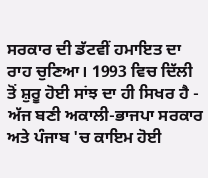ਸਰਕਾਰ ਦੀ ਡੱਟਵੀਂ ਹਮਾਇਤ ਦਾ ਰਾਹ ਚੁਣਿਆ। 1993 ਵਿਚ ਦਿੱਲੀ ਤੋਂ ਸ਼ੁਰੂ ਹੋਈ ਸਾਂਝ ਦਾ ਹੀ ਸਿਖਰ ਹੈ - ਅੱਜ ਬਣੀ ਅਕਾਲੀ-ਭਾਜਪਾ ਸਰਕਾਰ ਅਤੇ ਪੰਜਾਬ 'ਚ ਕਾਇਮ ਹੋਈ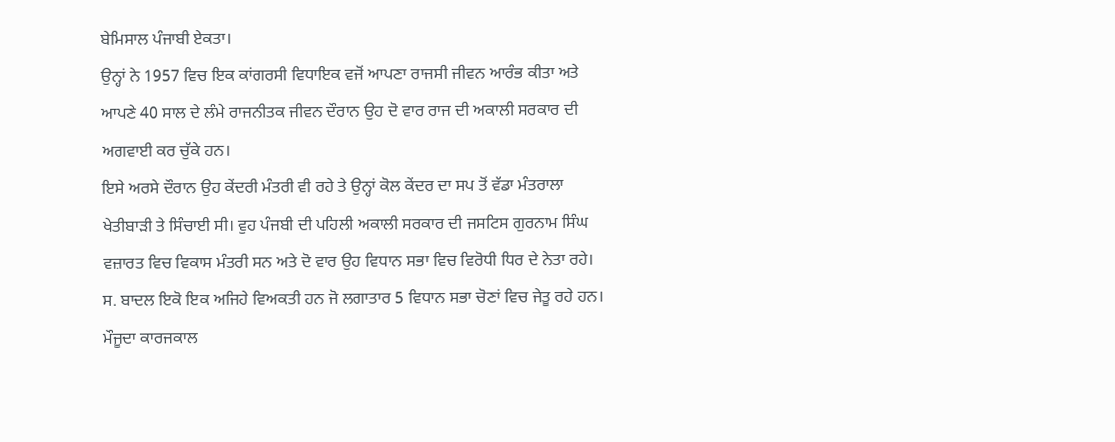ਬੇਮਿਸਾਲ ਪੰਜਾਬੀ ਏਕਤਾ।
ਉਨ੍ਹਾਂ ਨੇ 1957 ਵਿਚ ਇਕ ਕਾਂਗਰਸੀ ਵਿਧਾਇਕ ਵਜੋਂ ਆਪਣਾ ਰਾਜਸੀ ਜੀਵਨ ਆਰੰਭ ਕੀਤਾ ਅਤੇ ਆਪਣੇ 40 ਸਾਲ ਦੇ ਲੰਮੇ ਰਾਜਨੀਤਕ ਜੀਵਨ ਦੌਰਾਨ ਉਹ ਦੋ ਵਾਰ ਰਾਜ ਦੀ ਅਕਾਲੀ ਸਰਕਾਰ ਦੀ ਅਗਵਾਈ ਕਰ ਚੁੱਕੇ ਹਨ।
ਇਸੇ ਅਰਸੇ ਦੌਰਾਨ ਉਹ ਕੇਂਦਰੀ ਮੰਤਰੀ ਵੀ ਰਹੇ ਤੇ ਉਨ੍ਹਾਂ ਕੋਲ ਕੇਂਦਰ ਦਾ ਸਪ ਤੋਂ ਵੱਡਾ ਮੰਤਰਾਲਾ ਖੇਤੀਬਾੜੀ ਤੇ ਸਿੰਚਾਈ ਸੀ। ਵੁਹ ਪੰਜਬੀ ਦੀ ਪਹਿਲੀ ਅਕਾਲੀ ਸਰਕਾਰ ਦੀ ਜਸਟਿਸ ਗੁਰਨਾਮ ਸਿੰਘ ਵਜ਼ਾਰਤ ਵਿਚ ਵਿਕਾਸ ਮੰਤਰੀ ਸਨ ਅਤੇ ਦੋ ਵਾਰ ਉਹ ਵਿਧਾਨ ਸਭਾ ਵਿਚ ਵਿਰੋਧੀ ਧਿਰ ਦੇ ਨੇਤਾ ਰਹੇ। ਸ. ਬਾਦਲ ਇਕੋ ਇਕ ਅਜਿਹੇ ਵਿਅਕਤੀ ਹਨ ਜੋ ਲਗਾਤਾਰ 5 ਵਿਧਾਨ ਸਭਾ ਚੋਣਾਂ ਵਿਚ ਜੇਤੂ ਰਹੇ ਹਨ। ਮੌਜੂਦਾ ਕਾਰਜਕਾਲ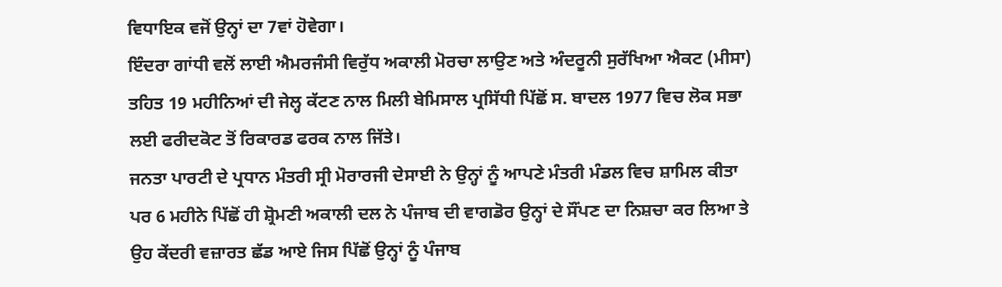ਵਿਧਾਇਕ ਵਜੋਂ ਉਨ੍ਹਾਂ ਦਾ 7ਵਾਂ ਹੋਵੇਗਾ।
ਇੰਦਰਾ ਗਾਂਧੀ ਵਲੋਂ ਲਾਈ ਐਮਰਜੰਸੀ ਵਿਰੁੱਧ ਅਕਾਲੀ ਮੋਰਚਾ ਲਾਉਣ ਅਤੇ ਅੰਦਰੂਨੀ ਸੁਰੱਖਿਆ ਐਕਟ (ਮੀਸਾ) ਤਹਿਤ 19 ਮਹੀਨਿਆਂ ਦੀ ਜੇਲ੍ਹ ਕੱਟਣ ਨਾਲ ਮਿਲੀ ਬੇਮਿਸਾਲ ਪ੍ਰਸਿੱਧੀ ਪਿੱਛੋਂ ਸ. ਬਾਦਲ 1977 ਵਿਚ ਲੋਕ ਸਭਾ ਲਈ ਫਰੀਦਕੋਟ ਤੋਂ ਰਿਕਾਰਡ ਫਰਕ ਨਾਲ ਜਿੱਤੇ।
ਜਨਤਾ ਪਾਰਟੀ ਦੇ ਪ੍ਰਧਾਨ ਮੰਤਰੀ ਸ੍ਰੀ ਮੋਰਾਰਜੀ ਦੇਸਾਈ ਨੇ ਉਨ੍ਹਾਂ ਨੂੰ ਆਪਣੇ ਮੰਤਰੀ ਮੰਡਲ ਵਿਚ ਸ਼ਾਮਿਲ ਕੀਤਾ ਪਰ 6 ਮਹੀਨੇ ਪਿੱਛੋਂ ਹੀ ਸ਼੍ਰੋਮਣੀ ਅਕਾਲੀ ਦਲ ਨੇ ਪੰਜਾਬ ਦੀ ਵਾਗਡੋਰ ਉਨ੍ਹਾਂ ਦੇ ਸੌਂਪਣ ਦਾ ਨਿਸ਼ਚਾ ਕਰ ਲਿਆ ਤੇ ਉਹ ਕੇਂਦਰੀ ਵਜ਼ਾਰਤ ਛੱਡ ਆਏ ਜਿਸ ਪਿੱਛੋਂ ਉਨ੍ਹਾਂ ਨੂੰ ਪੰਜਾਬ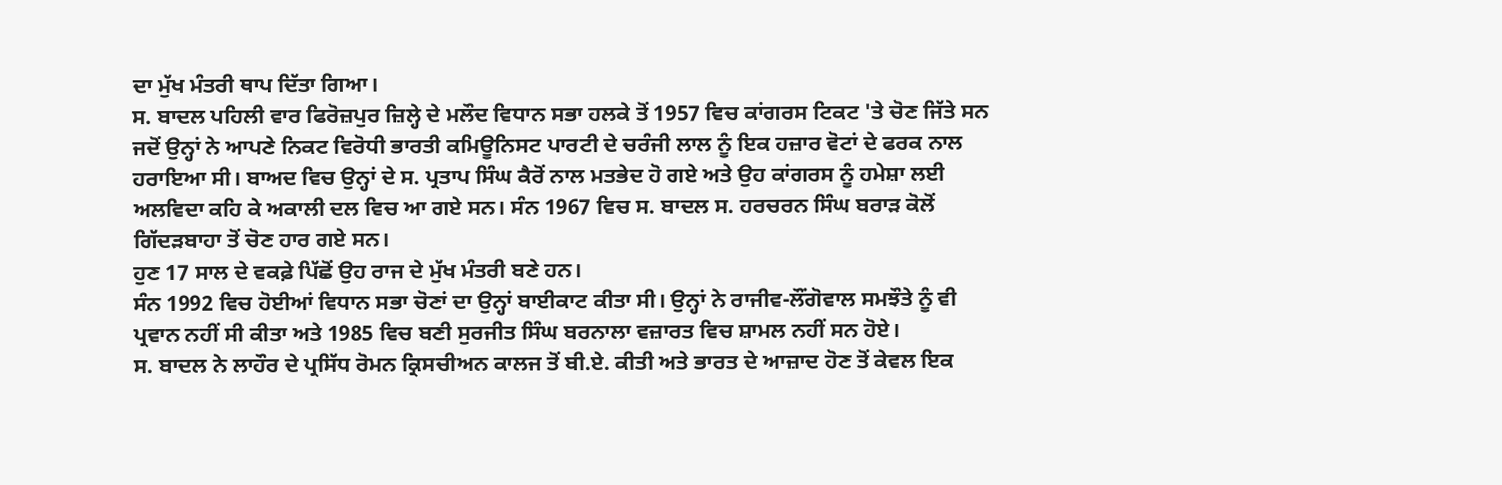ਦਾ ਮੁੱਖ ਮੰਤਰੀ ਥਾਪ ਦਿੱਤਾ ਗਿਆ।
ਸ. ਬਾਦਲ ਪਹਿਲੀ ਵਾਰ ਫਿਰੋਜ਼ਪੁਰ ਜ਼ਿਲ੍ਹੇ ਦੇ ਮਲੌਦ ਵਿਧਾਨ ਸਭਾ ਹਲਕੇ ਤੋਂ 1957 ਵਿਚ ਕਾਂਗਰਸ ਟਿਕਟ 'ਤੇ ਚੋਣ ਜਿੱਤੇ ਸਨ ਜਦੋਂ ਉਨ੍ਹਾਂ ਨੇ ਆਪਣੇ ਨਿਕਟ ਵਿਰੋਧੀ ਭਾਰਤੀ ਕਮਿਊਨਿਸਟ ਪਾਰਟੀ ਦੇ ਚਰੰਜੀ ਲਾਲ ਨੂੰ ਇਕ ਹਜ਼ਾਰ ਵੋਟਾਂ ਦੇ ਫਰਕ ਨਾਲ ਹਰਾਇਆ ਸੀ। ਬਾਅਦ ਵਿਚ ਉਨ੍ਹਾਂ ਦੇ ਸ. ਪ੍ਰਤਾਪ ਸਿੰਘ ਕੈਰੋਂ ਨਾਲ ਮਤਭੇਦ ਹੋ ਗਏ ਅਤੇ ਉਹ ਕਾਂਗਰਸ ਨੂੰ ਹਮੇਸ਼ਾ ਲਈ ਅਲਵਿਦਾ ਕਹਿ ਕੇ ਅਕਾਲੀ ਦਲ ਵਿਚ ਆ ਗਏ ਸਨ। ਸੰਨ 1967 ਵਿਚ ਸ. ਬਾਦਲ ਸ. ਹਰਚਰਨ ਸਿੰਘ ਬਰਾੜ ਕੋਲੋਂ ਗਿੱਦੜਬਾਹਾ ਤੋਂ ਚੋਣ ਹਾਰ ਗਏ ਸਨ।
ਹੁਣ 17 ਸਾਲ ਦੇ ਵਕਫ਼ੇ ਪਿੱਛੋਂ ਉਹ ਰਾਜ ਦੇ ਮੁੱਖ ਮੰਤਰੀ ਬਣੇ ਹਨ।
ਸੰਨ 1992 ਵਿਚ ਹੋਈਆਂ ਵਿਧਾਨ ਸਭਾ ਚੋਣਾਂ ਦਾ ਉਨ੍ਹਾਂ ਬਾਈਕਾਟ ਕੀਤਾ ਸੀ। ਉਨ੍ਹਾਂ ਨੇ ਰਾਜੀਵ-ਲੌਂਗੋਵਾਲ ਸਮਝੌਤੇ ਨੂੰ ਵੀ ਪ੍ਰਵਾਨ ਨਹੀਂ ਸੀ ਕੀਤਾ ਅਤੇ 1985 ਵਿਚ ਬਣੀ ਸੁਰਜੀਤ ਸਿੰਘ ਬਰਨਾਲਾ ਵਜ਼ਾਰਤ ਵਿਚ ਸ਼ਾਮਲ ਨਹੀਂ ਸਨ ਹੋਏ।
ਸ. ਬਾਦਲ ਨੇ ਲਾਹੌਰ ਦੇ ਪ੍ਰਸਿੱਧ ਰੋਮਨ ਕ੍ਰਿਸਚੀਅਨ ਕਾਲਜ ਤੋਂ ਬੀ.ਏ. ਕੀਤੀ ਅਤੇ ਭਾਰਤ ਦੇ ਆਜ਼ਾਦ ਹੋਣ ਤੋਂ ਕੇਵਲ ਇਕ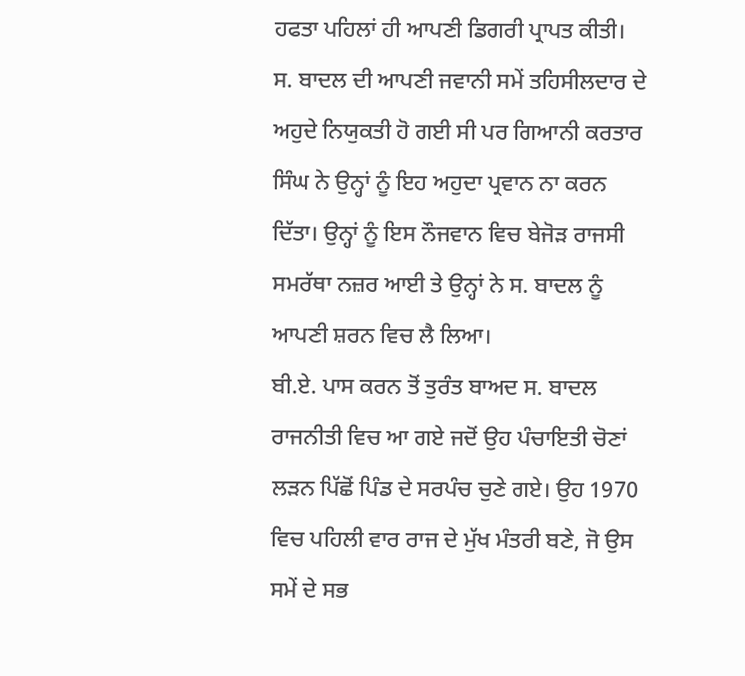ਹਫਤਾ ਪਹਿਲਾਂ ਹੀ ਆਪਣੀ ਡਿਗਰੀ ਪ੍ਰਾਪਤ ਕੀਤੀ।
ਸ. ਬਾਦਲ ਦੀ ਆਪਣੀ ਜਵਾਨੀ ਸਮੇਂ ਤਹਿਸੀਲਦਾਰ ਦੇ ਅਹੁਦੇ ਨਿਯੁਕਤੀ ਹੋ ਗਈ ਸੀ ਪਰ ਗਿਆਨੀ ਕਰਤਾਰ ਸਿੰਘ ਨੇ ਉਨ੍ਹਾਂ ਨੂੰ ਇਹ ਅਹੁਦਾ ਪ੍ਰਵਾਨ ਨਾ ਕਰਨ ਦਿੱਤਾ। ਉਨ੍ਹਾਂ ਨੂੰ ਇਸ ਨੌਜਵਾਨ ਵਿਚ ਬੇਜੋੜ ਰਾਜਸੀ ਸਮਰੱਥਾ ਨਜ਼ਰ ਆਈ ਤੇ ਉਨ੍ਹਾਂ ਨੇ ਸ. ਬਾਦਲ ਨੂੰ ਆਪਣੀ ਸ਼ਰਨ ਵਿਚ ਲੈ ਲਿਆ।
ਬੀ.ਏ. ਪਾਸ ਕਰਨ ਤੋਂ ਤੁਰੰਤ ਬਾਅਦ ਸ. ਬਾਦਲ ਰਾਜਨੀਤੀ ਵਿਚ ਆ ਗਏ ਜਦੋਂ ਉਹ ਪੰਚਾਇਤੀ ਚੋਣਾਂ ਲੜਨ ਪਿੱਛੋਂ ਪਿੰਡ ਦੇ ਸਰਪੰਚ ਚੁਣੇ ਗਏ। ਉਹ 1970 ਵਿਚ ਪਹਿਲੀ ਵਾਰ ਰਾਜ ਦੇ ਮੁੱਖ ਮੰਤਰੀ ਬਣੇ, ਜੋ ਉਸ ਸਮੇਂ ਦੇ ਸਭ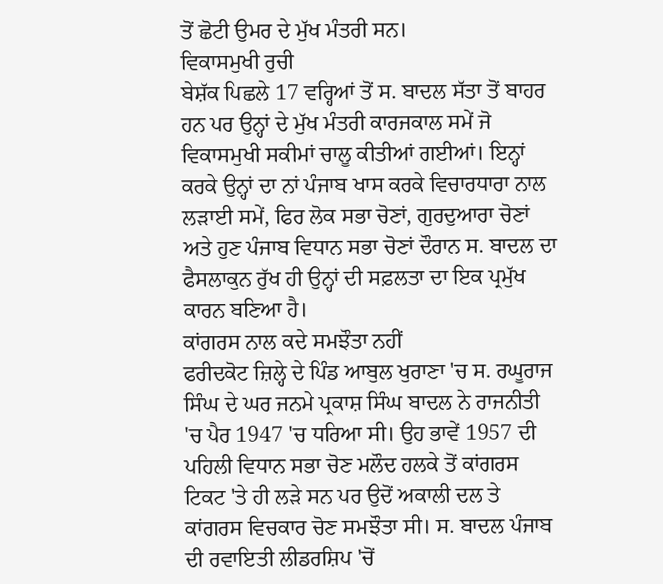ਤੋਂ ਛੋਟੀ ਉਮਰ ਦੇ ਮੁੱਖ ਮੰਤਰੀ ਸਨ।
ਵਿਕਾਸਮੁਖੀ ਰੁਚੀ
ਬੇਸ਼ੱਕ ਪਿਛਲੇ 17 ਵਰ੍ਹਿਆਂ ਤੋਂ ਸ. ਬਾਦਲ ਸੱਤਾ ਤੋਂ ਬਾਹਰ ਹਨ ਪਰ ਉਨ੍ਹਾਂ ਦੇ ਮੁੱਖ ਮੰਤਰੀ ਕਾਰਜਕਾਲ ਸਮੇਂ ਜੋ ਵਿਕਾਸਮੁਖੀ ਸਕੀਮਾਂ ਚਾਲੂ ਕੀਤੀਆਂ ਗਈਆਂ। ਇਨ੍ਹਾਂ ਕਰਕੇ ਉਨ੍ਹਾਂ ਦਾ ਨਾਂ ਪੰਜਾਬ ਖਾਸ ਕਰਕੇ ਵਿਚਾਰਧਾਰਾ ਨਾਲ ਲੜਾਈ ਸਮੇਂ, ਫਿਰ ਲੋਕ ਸਭਾ ਚੋਣਾਂ, ਗੁਰਦੁਆਰਾ ਚੋਣਾਂ ਅਤੇ ਹੁਣ ਪੰਜਾਬ ਵਿਧਾਨ ਸਭਾ ਚੋਣਾਂ ਦੌਰਾਨ ਸ. ਬਾਦਲ ਦਾ ਫੈਸਲਾਕੁਨ ਰੁੱਖ ਹੀ ਉਨ੍ਹਾਂ ਦੀ ਸਫ਼ਲਤਾ ਦਾ ਇਕ ਪ੍ਰਮੁੱਖ ਕਾਰਨ ਬਣਿਆ ਹੈ।
ਕਾਂਗਰਸ ਨਾਲ ਕਦੇ ਸਮਝੌਤਾ ਨਹੀਂ
ਫਰੀਦਕੋਟ ਜ਼ਿਲ੍ਹੇ ਦੇ ਪਿੰਡ ਆਬੁਲ ਖੁਰਾਣਾ 'ਚ ਸ. ਰਘੂਰਾਜ ਸਿੰਘ ਦੇ ਘਰ ਜਨਮੇ ਪ੍ਰਕਾਸ਼ ਸਿੰਘ ਬਾਦਲ ਨੇ ਰਾਜਨੀਤੀ 'ਚ ਪੈਰ 1947 'ਚ ਧਰਿਆ ਸੀ। ਉਹ ਭਾਵੇਂ 1957 ਦੀ ਪਹਿਲੀ ਵਿਧਾਨ ਸਭਾ ਚੋਣ ਮਲੌਦ ਹਲਕੇ ਤੋਂ ਕਾਂਗਰਸ ਟਿਕਟ 'ਤੇ ਹੀ ਲੜੇ ਸਨ ਪਰ ਉਦੋਂ ਅਕਾਲੀ ਦਲ ਤੇ ਕਾਂਗਰਸ ਵਿਚਕਾਰ ਚੋਣ ਸਮਝੌਤਾ ਸੀ। ਸ. ਬਾਦਲ ਪੰਜਾਬ ਦੀ ਰਵਾਇਤੀ ਲੀਡਰਸ਼ਿਪ 'ਚੋਂ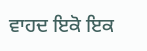ਵਾਹਦ ਇਕੋ ਇਕ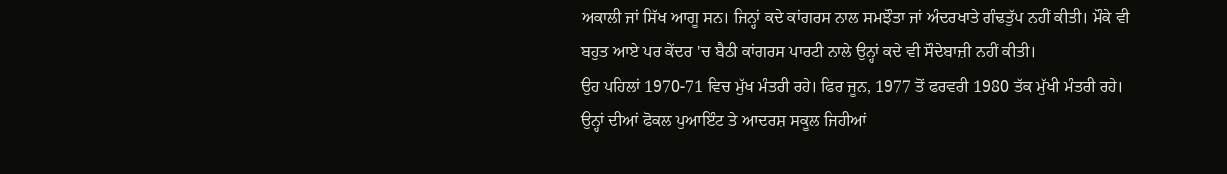ਅਕਾਲੀ ਜਾਂ ਸਿੱਖ ਆਗੂ ਸਨ। ਜਿਨ੍ਹਾਂ ਕਦੇ ਕਾਂਗਰਸ ਨਾਲ ਸਮਝੌਤਾ ਜਾਂ ਅੰਦਰਖਾਤੇ ਗੰਢਤੁੱਪ ਨਹੀਂ ਕੀਤੀ। ਮੌਕੇ ਵੀ ਬਹੁਤ ਆਏ ਪਰ ਕੇਂਦਰ 'ਚ ਬੈਠੀ ਕਾਂਗਰਸ ਪਾਰਟੀ ਨਾਲੇ ਉਨ੍ਹਾਂ ਕਦੇ ਵੀ ਸੌਦੇਬਾਜ਼ੀ ਨਹੀਂ ਕੀਤੀ।
ਉਹ ਪਹਿਲਾਂ 1970-71 ਵਿਚ ਮੁੱਖ ਮੰਤਰੀ ਰਹੇ। ਫਿਰ ਜੂਨ, 1977 ਤੋਂ ਫਰਵਰੀ 1980 ਤੱਕ ਮੁੱਖੀ ਮੰਤਰੀ ਰਹੇ। ਉਨ੍ਹਾਂ ਦੀਆਂ ਫੋਕਲ ਪੁਆਇੰਟ ਤੇ ਆਦਰਸ਼ ਸਕੂਲ ਜਿਹੀਆਂ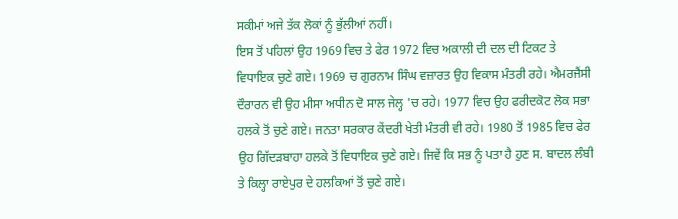ਸਕੀਮਾਂ ਅਜੇ ਤੱਕ ਲੋਕਾਂ ਨੂੰ ਭੁੱਲੀਆਂ ਨਹੀਂ।
ਇਸ ਤੋਂ ਪਹਿਲਾਂ ਉਹ 1969 ਵਿਚ ਤੇ ਫੇਰ 1972 ਵਿਚ ਅਕਾਲੀ ਦੀ ਦਲ ਦੀ ਟਿਕਟ ਤੇ ਵਿਧਾਇਕ ਚੁਣੇ ਗਏ। 1969 ਚ ਗੁਰਨਾਮ ਸਿੰਘ ਵਜ਼ਾਰਤ ਉਹ ਵਿਕਾਸ ਮੰਤਰੀ ਰਹੇ। ਐਮਰਜੈਂਸੀ ਦੌਰਾਰਨ ਵੀ ਉਹ ਮੀਸਾ ਅਧੀਨ ਦੋ ਸਾਲ ਜੇਲ੍ਹ 'ਚ ਰਹੇ। 1977 ਵਿਚ ਉਹ ਫਰੀਦਕੋਟ ਲੋਕ ਸਭਾ ਹਲਕੇ ਤੋਂ ਚੁਣੇ ਗਏ। ਜਨਤਾ ਸਰਕਾਰ ਕੇਂਦਰੀ ਖੇਤੀ ਮੰਤਰੀ ਵੀ ਰਹੇ। 1980 ਤੋਂ 1985 ਵਿਚ ਫੇਰ ਉਹ ਗਿੱਦੜਬਾਹਾ ਹਲਕੇ ਤੋਂ ਵਿਧਾਇਕ ਚੁਣੇ ਗਏ। ਜਿਵੇਂ ਕਿ ਸਭ ਨੂੰ ਪਤਾ ਹੈ ਹੁਣ ਸ. ਬਾਦਲ ਲੰਬੀ ਤੇ ਕਿਲ੍ਹਾ ਰਾਏਪੁਰ ਦੇ ਹਲਕਿਆਂ ਤੋਂ ਚੁਣੇ ਗਏ।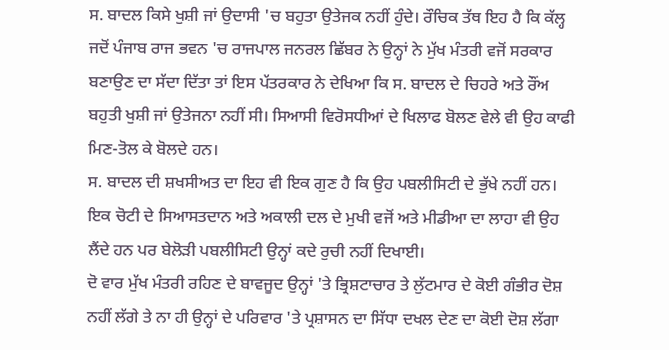ਸ. ਬਾਦਲ ਕਿਸੇ ਖੁਸ਼ੀ ਜਾਂ ਉਦਾਸੀ 'ਚ ਬਹੁਤਾ ਉਤੇਜਕ ਨਹੀਂ ਹੁੰਦੇ। ਰੌਚਿਕ ਤੱਥ ਇਹ ਹੈ ਕਿ ਕੱਲ੍ਹ ਜਦੋਂ ਪੰਜਾਬ ਰਾਜ ਭਵਨ 'ਚ ਰਾਜਪਾਲ ਜਨਰਲ ਛਿੱਬਰ ਨੇ ਉਨ੍ਹਾਂ ਨੇ ਮੁੱਖ ਮੰਤਰੀ ਵਜੋਂ ਸਰਕਾਰ ਬਣਾਉਣ ਦਾ ਸੱਦਾ ਦਿੱਤਾ ਤਾਂ ਇਸ ਪੱਤਰਕਾਰ ਨੇ ਦੇਖਿਆ ਕਿ ਸ. ਬਾਦਲ ਦੇ ਚਿਹਰੇ ਅਤੇ ਰੌਂਅ ਬਹੁਤੀ ਖੁਸ਼ੀ ਜਾਂ ਉਤੇਜਨਾ ਨਹੀਂ ਸੀ। ਸਿਆਸੀ ਵਿਰੋਸਧੀਆਂ ਦੇ ਖਿਲਾਫ ਬੋਲਣ ਵੇਲੇ ਵੀ ਉਹ ਕਾਫੀ ਮਿਣ-ਤੋਲ ਕੇ ਬੋਲਦੇ ਹਨ।
ਸ. ਬਾਦਲ ਦੀ ਸ਼ਖਸੀਅਤ ਦਾ ਇਹ ਵੀ ਇਕ ਗੁਣ ਹੈ ਕਿ ਉਹ ਪਬਲੀਸਿਟੀ ਦੇ ਭੁੱਖੇ ਨਹੀਂ ਹਨ। ਇਕ ਚੋਟੀ ਦੇ ਸਿਆਸਤਦਾਨ ਅਤੇ ਅਕਾਲੀ ਦਲ ਦੇ ਮੁਖੀ ਵਜੋਂ ਅਤੇ ਮੀਡੀਆ ਦਾ ਲਾਹਾ ਵੀ ਉਹ ਲੈਂਦੇ ਹਨ ਪਰ ਬੇਲੋੜੀ ਪਬਲੀਸਿਟੀ ਉਨ੍ਹਾਂ ਕਦੇ ਰੁਚੀ ਨਹੀਂ ਦਿਖਾਈ।
ਦੋ ਵਾਰ ਮੁੱਖ ਮੰਤਰੀ ਰਹਿਣ ਦੇ ਬਾਵਜੂਦ ਉਨ੍ਹਾਂ 'ਤੇ ਭ੍ਰਿਸ਼ਟਾਚਾਰ ਤੇ ਲੁੱਟਮਾਰ ਦੇ ਕੋਈ ਗੰਭੀਰ ਦੋਸ਼ ਨਹੀਂ ਲੱਗੇ ਤੇ ਨਾ ਹੀ ਉਨ੍ਹਾਂ ਦੇ ਪਰਿਵਾਰ 'ਤੇ ਪ੍ਰਸ਼ਾਸਨ ਦਾ ਸਿੱਧਾ ਦਖਲ ਦੇਣ ਦਾ ਕੋਈ ਦੋਸ਼ ਲੱਗਾ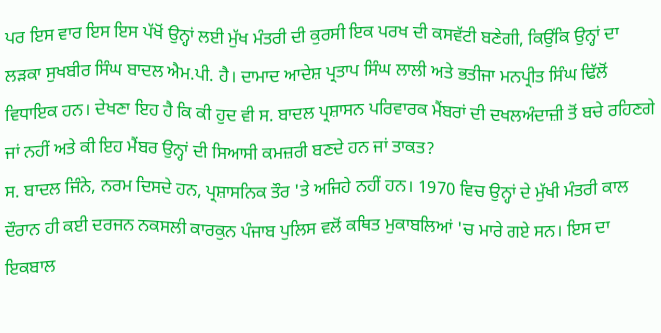ਪਰ ਇਸ ਵਾਰ ਇਸ ਇਸ ਪੱਖੋਂ ਉਨ੍ਹਾਂ ਲਈ ਮੁੱਖ ਮੰਤਰੀ ਦੀ ਕੁਰਸੀ ਇਕ ਪਰਖ ਦੀ ਕਸਵੱਟੀ ਬਣੇਗੀ, ਕਿਉਂਕਿ ਉਨ੍ਹਾਂ ਦਾ ਲੜਕਾ ਸੁਖਬੀਰ ਸਿੰਘ ਬਾਦਲ ਐਮ.ਪੀ. ਹੈ। ਦਾਮਾਦ ਆਦੇਸ਼ ਪ੍ਰਤਾਪ ਸਿੰਘ ਲਾਲੀ ਅਤੇ ਭਤੀਜਾ ਮਨਪ੍ਰੀਤ ਸਿੰਘ ਢਿੱਲੋਂ ਵਿਧਾਇਕ ਹਨ। ਦੇਖਣਾ ਇਹ ਹੈ ਕਿ ਕੀ ਹੁਦ ਵੀ ਸ. ਬਾਦਲ ਪ੍ਰਸ਼ਾਸਨ ਪਰਿਵਾਰਕ ਮੈਂਬਰਾਂ ਦੀ ਦਖਲਅੰਦਾਜ਼ੀ ਤੋਂ ਬਚੇ ਰਹਿਣਗੇ ਜਾਂ ਨਹੀਂ ਅਤੇ ਕੀ ਇਹ ਮੈਂਬਰ ਉਨ੍ਹਾਂ ਦੀ ਸਿਆਸੀ ਕਮਜ਼ਰੀ ਬਣਦੇ ਹਨ ਜਾਂ ਤਾਕਤ?
ਸ. ਬਾਦਲ ਜਿੰਨੇ, ਨਰਮ ਦਿਸਦੇ ਹਨ, ਪ੍ਰਸ਼ਾਸਨਿਕ ਤੌਰ 'ਤੇ ਅਜਿਹੇ ਨਹੀਂ ਹਨ। 1970 ਵਿਚ ਉਨ੍ਹਾਂ ਦੇ ਮੁੱਖੀ ਮੰਤਰੀ ਕਾਲ ਦੌਰਾਨ ਹੀ ਕਈ ਦਰਜਨ ਨਕਸਲੀ ਕਾਰਕੁਨ ਪੰਜਾਬ ਪੁਲਿਸ ਵਲੋਂ ਕਥਿਤ ਮੁਕਾਬਲਿਆਂ 'ਚ ਮਾਰੇ ਗਏ ਸਨ। ਇਸ ਦਾ ਇਕਬਾਲ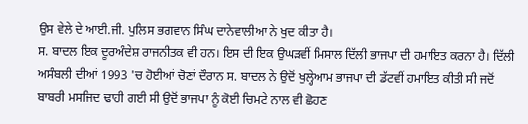ਉਸ ਵੇਲੇ ਦੇ ਆਈ.ਜੀ. ਪੁਲਿਸ ਭਗਵਾਨ ਸਿੰਘ ਦਾਨੇਵਾਲੀਆ ਨੇ ਖੁਦ ਕੀਤਾ ਹੈ।
ਸ. ਬਾਦਲ ਇਕ ਦੂਰਅੰਦੇਸ਼ ਰਾਜਨੀਤਕ ਵੀ ਹਨ। ਇਸ ਦੀ ਇਕ ਉਘੜਵੀਂ ਮਿਸਾਲ ਦਿੱਲੀ ਭਾਜਪਾ ਦੀ ਹਮਾਇਤ ਕਰਨਾ ਹੈ। ਦਿੱਲੀ ਅਸੰਬਲੀ ਦੀਆਂ 1993 'ਚ ਹੋਈਆਂ ਚੋਣਾਂ ਦੌਰਾਨ ਸ. ਬਾਦਲ ਨੇ ਉਦੋਂ ਖੁਲ੍ਹੇਆਮ ਭਾਜਪਾ ਦੀ ਡੱਟਵੀਂ ਹਮਾਇਤ ਕੀਤੀ ਸੀ ਜਦੋਂ ਬਾਬਰੀ ਮਸਜਿਦ ਢਾਹੀ ਗਈ ਸੀ ਉਦੋਂ ਭਾਜਪਾ ਨੂੰ ਕੋਈ ਚਿਮਟੇ ਨਾਲ ਵੀ ਛੋਹਣ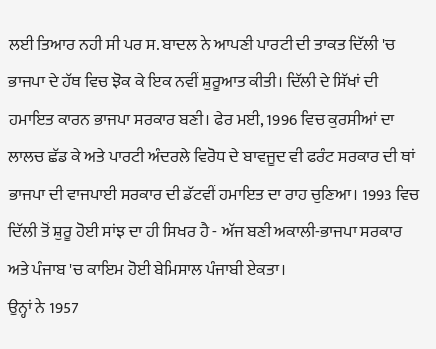ਲਈ ਤਿਆਰ ਨਹੀ ਸੀ ਪਰ ਸ. ਬਾਦਲ ਨੇ ਆਪਣੀ ਪਾਰਟੀ ਦੀ ਤਾਕਤ ਦਿੱਲੀ 'ਚ ਭਾਜਪਾ ਦੇ ਹੱਥ ਵਿਚ ਝੋਕ ਕੇ ਇਕ ਨਵੀਂ ਸ਼ੁਰੂਆਤ ਕੀਤੀ। ਦਿੱਲੀ ਦੇ ਸਿੱਖਾਂ ਦੀ ਹਮਾਇਤ ਕਾਰਨ ਭਾਜਪਾ ਸਰਕਾਰ ਬਣੀ। ਫੇਰ ਮਈ, 1996 ਵਿਚ ਕੁਰਸੀਆਂ ਦਾ ਲਾਲਚ ਛੱਡ ਕੇ ਅਤੇ ਪਾਰਟੀ ਅੰਦਰਲੇ ਵਿਰੋਧ ਦੇ ਬਾਵਜੂਦ ਵੀ ਫਰੰਟ ਸਰਕਾਰ ਦੀ ਥਾਂ ਭਾਜਪਾ ਦੀ ਵਾਜਪਾਈ ਸਰਕਾਰ ਦੀ ਡੱਟਵੀਂ ਹਮਾਇਤ ਦਾ ਰਾਹ ਚੁਣਿਆ। 1993 ਵਿਚ ਦਿੱਲੀ ਤੋਂ ਸ਼ੁਰੂ ਹੋਈ ਸਾਂਝ ਦਾ ਹੀ ਸਿਖਰ ਹੈ - ਅੱਜ ਬਣੀ ਅਕਾਲੀ-ਭਾਜਪਾ ਸਰਕਾਰ ਅਤੇ ਪੰਜਾਬ 'ਚ ਕਾਇਮ ਹੋਈ ਬੇਮਿਸਾਲ ਪੰਜਾਬੀ ਏਕਤਾ।
ਉਨ੍ਹਾਂ ਨੇ 1957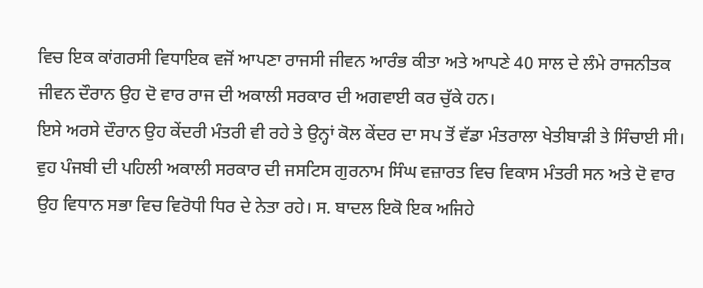ਵਿਚ ਇਕ ਕਾਂਗਰਸੀ ਵਿਧਾਇਕ ਵਜੋਂ ਆਪਣਾ ਰਾਜਸੀ ਜੀਵਨ ਆਰੰਭ ਕੀਤਾ ਅਤੇ ਆਪਣੇ 40 ਸਾਲ ਦੇ ਲੰਮੇ ਰਾਜਨੀਤਕ ਜੀਵਨ ਦੌਰਾਨ ਉਹ ਦੋ ਵਾਰ ਰਾਜ ਦੀ ਅਕਾਲੀ ਸਰਕਾਰ ਦੀ ਅਗਵਾਈ ਕਰ ਚੁੱਕੇ ਹਨ।
ਇਸੇ ਅਰਸੇ ਦੌਰਾਨ ਉਹ ਕੇਂਦਰੀ ਮੰਤਰੀ ਵੀ ਰਹੇ ਤੇ ਉਨ੍ਹਾਂ ਕੋਲ ਕੇਂਦਰ ਦਾ ਸਪ ਤੋਂ ਵੱਡਾ ਮੰਤਰਾਲਾ ਖੇਤੀਬਾੜੀ ਤੇ ਸਿੰਚਾਈ ਸੀ। ਵੁਹ ਪੰਜਬੀ ਦੀ ਪਹਿਲੀ ਅਕਾਲੀ ਸਰਕਾਰ ਦੀ ਜਸਟਿਸ ਗੁਰਨਾਮ ਸਿੰਘ ਵਜ਼ਾਰਤ ਵਿਚ ਵਿਕਾਸ ਮੰਤਰੀ ਸਨ ਅਤੇ ਦੋ ਵਾਰ ਉਹ ਵਿਧਾਨ ਸਭਾ ਵਿਚ ਵਿਰੋਧੀ ਧਿਰ ਦੇ ਨੇਤਾ ਰਹੇ। ਸ. ਬਾਦਲ ਇਕੋ ਇਕ ਅਜਿਹੇ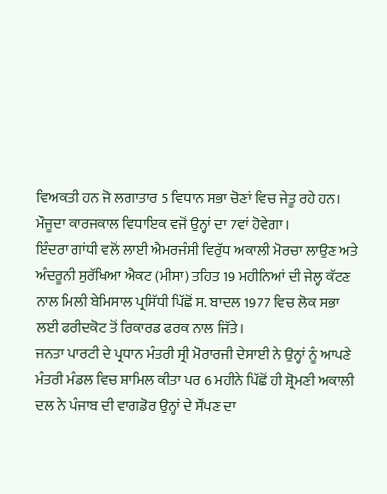ਵਿਅਕਤੀ ਹਨ ਜੋ ਲਗਾਤਾਰ 5 ਵਿਧਾਨ ਸਭਾ ਚੋਣਾਂ ਵਿਚ ਜੇਤੂ ਰਹੇ ਹਨ। ਮੌਜੂਦਾ ਕਾਰਜਕਾਲ ਵਿਧਾਇਕ ਵਜੋਂ ਉਨ੍ਹਾਂ ਦਾ 7ਵਾਂ ਹੋਵੇਗਾ।
ਇੰਦਰਾ ਗਾਂਧੀ ਵਲੋਂ ਲਾਈ ਐਮਰਜੰਸੀ ਵਿਰੁੱਧ ਅਕਾਲੀ ਮੋਰਚਾ ਲਾਉਣ ਅਤੇ ਅੰਦਰੂਨੀ ਸੁਰੱਖਿਆ ਐਕਟ (ਮੀਸਾ) ਤਹਿਤ 19 ਮਹੀਨਿਆਂ ਦੀ ਜੇਲ੍ਹ ਕੱਟਣ ਨਾਲ ਮਿਲੀ ਬੇਮਿਸਾਲ ਪ੍ਰਸਿੱਧੀ ਪਿੱਛੋਂ ਸ. ਬਾਦਲ 1977 ਵਿਚ ਲੋਕ ਸਭਾ ਲਈ ਫਰੀਦਕੋਟ ਤੋਂ ਰਿਕਾਰਡ ਫਰਕ ਨਾਲ ਜਿੱਤੇ।
ਜਨਤਾ ਪਾਰਟੀ ਦੇ ਪ੍ਰਧਾਨ ਮੰਤਰੀ ਸ੍ਰੀ ਮੋਰਾਰਜੀ ਦੇਸਾਈ ਨੇ ਉਨ੍ਹਾਂ ਨੂੰ ਆਪਣੇ ਮੰਤਰੀ ਮੰਡਲ ਵਿਚ ਸ਼ਾਮਿਲ ਕੀਤਾ ਪਰ 6 ਮਹੀਨੇ ਪਿੱਛੋਂ ਹੀ ਸ਼੍ਰੋਮਣੀ ਅਕਾਲੀ ਦਲ ਨੇ ਪੰਜਾਬ ਦੀ ਵਾਗਡੋਰ ਉਨ੍ਹਾਂ ਦੇ ਸੌਂਪਣ ਦਾ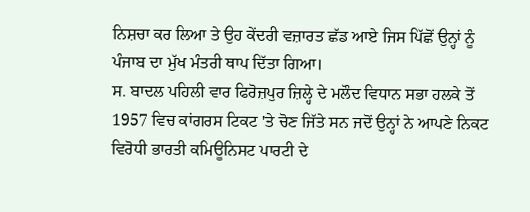ਨਿਸ਼ਚਾ ਕਰ ਲਿਆ ਤੇ ਉਹ ਕੇਂਦਰੀ ਵਜ਼ਾਰਤ ਛੱਡ ਆਏ ਜਿਸ ਪਿੱਛੋਂ ਉਨ੍ਹਾਂ ਨੂੰ ਪੰਜਾਬ ਦਾ ਮੁੱਖ ਮੰਤਰੀ ਥਾਪ ਦਿੱਤਾ ਗਿਆ।
ਸ. ਬਾਦਲ ਪਹਿਲੀ ਵਾਰ ਫਿਰੋਜ਼ਪੁਰ ਜ਼ਿਲ੍ਹੇ ਦੇ ਮਲੌਦ ਵਿਧਾਨ ਸਭਾ ਹਲਕੇ ਤੋਂ 1957 ਵਿਚ ਕਾਂਗਰਸ ਟਿਕਟ 'ਤੇ ਚੋਣ ਜਿੱਤੇ ਸਨ ਜਦੋਂ ਉਨ੍ਹਾਂ ਨੇ ਆਪਣੇ ਨਿਕਟ ਵਿਰੋਧੀ ਭਾਰਤੀ ਕਮਿਊਨਿਸਟ ਪਾਰਟੀ ਦੇ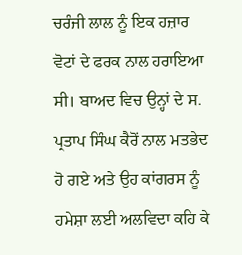ਚਰੰਜੀ ਲਾਲ ਨੂੰ ਇਕ ਹਜ਼ਾਰ ਵੋਟਾਂ ਦੇ ਫਰਕ ਨਾਲ ਹਰਾਇਆ ਸੀ। ਬਾਅਦ ਵਿਚ ਉਨ੍ਹਾਂ ਦੇ ਸ. ਪ੍ਰਤਾਪ ਸਿੰਘ ਕੈਰੋਂ ਨਾਲ ਮਤਭੇਦ ਹੋ ਗਏ ਅਤੇ ਉਹ ਕਾਂਗਰਸ ਨੂੰ ਹਮੇਸ਼ਾ ਲਈ ਅਲਵਿਦਾ ਕਹਿ ਕੇ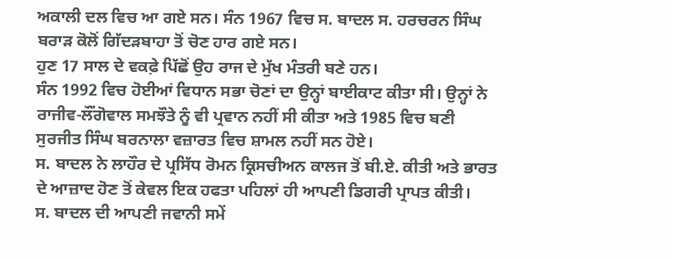ਅਕਾਲੀ ਦਲ ਵਿਚ ਆ ਗਏ ਸਨ। ਸੰਨ 1967 ਵਿਚ ਸ. ਬਾਦਲ ਸ. ਹਰਚਰਨ ਸਿੰਘ ਬਰਾੜ ਕੋਲੋਂ ਗਿੱਦੜਬਾਹਾ ਤੋਂ ਚੋਣ ਹਾਰ ਗਏ ਸਨ।
ਹੁਣ 17 ਸਾਲ ਦੇ ਵਕਫ਼ੇ ਪਿੱਛੋਂ ਉਹ ਰਾਜ ਦੇ ਮੁੱਖ ਮੰਤਰੀ ਬਣੇ ਹਨ।
ਸੰਨ 1992 ਵਿਚ ਹੋਈਆਂ ਵਿਧਾਨ ਸਭਾ ਚੋਣਾਂ ਦਾ ਉਨ੍ਹਾਂ ਬਾਈਕਾਟ ਕੀਤਾ ਸੀ। ਉਨ੍ਹਾਂ ਨੇ ਰਾਜੀਵ-ਲੌਂਗੋਵਾਲ ਸਮਝੌਤੇ ਨੂੰ ਵੀ ਪ੍ਰਵਾਨ ਨਹੀਂ ਸੀ ਕੀਤਾ ਅਤੇ 1985 ਵਿਚ ਬਣੀ ਸੁਰਜੀਤ ਸਿੰਘ ਬਰਨਾਲਾ ਵਜ਼ਾਰਤ ਵਿਚ ਸ਼ਾਮਲ ਨਹੀਂ ਸਨ ਹੋਏ।
ਸ. ਬਾਦਲ ਨੇ ਲਾਹੌਰ ਦੇ ਪ੍ਰਸਿੱਧ ਰੋਮਨ ਕ੍ਰਿਸਚੀਅਨ ਕਾਲਜ ਤੋਂ ਬੀ.ਏ. ਕੀਤੀ ਅਤੇ ਭਾਰਤ ਦੇ ਆਜ਼ਾਦ ਹੋਣ ਤੋਂ ਕੇਵਲ ਇਕ ਹਫਤਾ ਪਹਿਲਾਂ ਹੀ ਆਪਣੀ ਡਿਗਰੀ ਪ੍ਰਾਪਤ ਕੀਤੀ।
ਸ. ਬਾਦਲ ਦੀ ਆਪਣੀ ਜਵਾਨੀ ਸਮੇਂ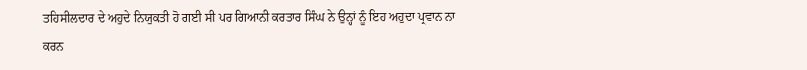ਤਹਿਸੀਲਦਾਰ ਦੇ ਅਹੁਦੇ ਨਿਯੁਕਤੀ ਹੋ ਗਈ ਸੀ ਪਰ ਗਿਆਨੀ ਕਰਤਾਰ ਸਿੰਘ ਨੇ ਉਨ੍ਹਾਂ ਨੂੰ ਇਹ ਅਹੁਦਾ ਪ੍ਰਵਾਨ ਨਾ ਕਰਨ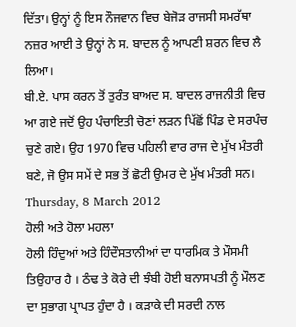ਦਿੱਤਾ। ਉਨ੍ਹਾਂ ਨੂੰ ਇਸ ਨੌਜਵਾਨ ਵਿਚ ਬੇਜੋੜ ਰਾਜਸੀ ਸਮਰੱਥਾ ਨਜ਼ਰ ਆਈ ਤੇ ਉਨ੍ਹਾਂ ਨੇ ਸ. ਬਾਦਲ ਨੂੰ ਆਪਣੀ ਸ਼ਰਨ ਵਿਚ ਲੈ ਲਿਆ।
ਬੀ.ਏ. ਪਾਸ ਕਰਨ ਤੋਂ ਤੁਰੰਤ ਬਾਅਦ ਸ. ਬਾਦਲ ਰਾਜਨੀਤੀ ਵਿਚ ਆ ਗਏ ਜਦੋਂ ਉਹ ਪੰਚਾਇਤੀ ਚੋਣਾਂ ਲੜਨ ਪਿੱਛੋਂ ਪਿੰਡ ਦੇ ਸਰਪੰਚ ਚੁਣੇ ਗਏ। ਉਹ 1970 ਵਿਚ ਪਹਿਲੀ ਵਾਰ ਰਾਜ ਦੇ ਮੁੱਖ ਮੰਤਰੀ ਬਣੇ, ਜੋ ਉਸ ਸਮੇਂ ਦੇ ਸਭ ਤੋਂ ਛੋਟੀ ਉਮਰ ਦੇ ਮੁੱਖ ਮੰਤਰੀ ਸਨ।
Thursday, 8 March 2012
ਹੋਲੀ ਅਤੇ ਹੋਲਾ ਮਹਲਾ
ਹੋਲੀ ਹਿੰਦੁਆਂ ਅਤੇ ਹਿੰਦੌਸਤਾਨੀਆਂ ਦਾ ਧਾਰਮਿਕ ਤੇ ਮੌਸਮੀ ਤਿਉਹਾਰ ਹੈ । ਠੰਢ ਤੇ ਕੋਰੇ ਦੀ ਝੰਬੀ ਹੋਈ ਬਨਾਸਪਤੀ ਨੂੰ ਮੌਲਣ ਦਾ ਸੁਭਾਗ ਪ੍ਰਾਪਤ ਹੁੰਦਾ ਹੈ । ਕੜਾਕੇ ਦੀ ਸਰਦੀ ਨਾਲ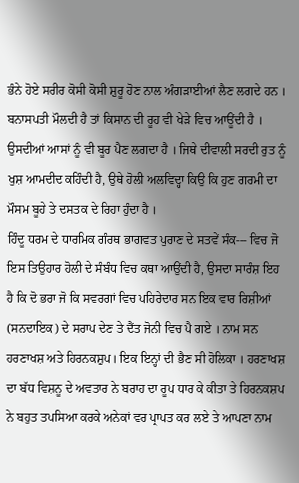ਭੰਨੇ ਹੋਏ ਸਰੀਰ ਕੋਸੀ ਕੋਸੀ ਸ਼ੁਰੂ ਹੋਣ ਨਾਲ ਅੰਗੜਾਈਆਂ ਲੈਣ ਲਗਦੇ ਹਨ । ਬਨਾਸਪਤੀ ਮੌਲਦੀ ਹੈ ਤਾਂ ਕਿਸਾਨ ਦੀ ਰੂਹ ਵੀ ਖੇੜੇ ਵਿਚ ਆਊਂਦੀ ਹੈ । ਉਸਦੀਆਂ ਆਸਾਂ ਨੂੰ ਵੀ ਬੂਰ ਪੈਣ ਲਗਦਾ ਹੈ । ਜਿਥੇ ਦੀਵਾਲੀ ਸਰਦੀ ਰੁਤ ਨੂੰ ਖੁਸ਼ ਆਮਦੀਦ ਕਹਿੰਦੀ ਹੈ, ਉਥੇ ਹੋਲੀ ਅਲਵਿਦ੍ਹਾ ਕਿਉ ਕਿ ਹੁਣ ਗਰਮੀ ਦਾ ਮੌਸਮ ਬੂਹੇ ਤੇ ਦਸਤਕ ਦੇ ਰਿਹਾ ਹੁੰਦਾ ਹੈ ।
ਹਿੰਦੂ ਧਰਮ ਦੇ ਧਾਰਮਿਕ ਗੰਰਥ ਭਾਗਵਤ ਪੁਰਾਣ ਦੇ ਸਤਵੇਂ ਸੰਕ--- ਵਿਚ ਜੋ ਇਸ ਤਿਉਹਾਰ ਹੋਲੀ ਦੇ ਸੰਬੰਧ ਵਿਚ ਕਥਾ ਆਉਂਦੀ ਹੈ, ਉਸਦਾ ਸਾਰੰਸ਼ ਇਹ ਹੈ ਕਿ ਦੋ ਭਰਾ ਜੋ ਕਿ ਸਵਰਗਾਂ ਵਿਚ ਪਹਿਰੇਦਾਰ ਸਨ ਇਕ ਵਾਰ ਰਿਸ਼ੀਆਂ (ਸਨਦਾਇਕ) ਦੇ ਸਰਾਪ ਦੇਣ ਤੇ ਦੈਂਤ ਜੋਨੀ ਵਿਚ ਪੈ ਗਏ । ਨਾਮ ਸਨ ਹਰਣਾਖਸ਼ ਅਤੇ ਹਿਰਨਕਸ਼ੁਪ। ਇਕ ਇਨ੍ਹਾਂ ਦੀ ਭੈਣ ਸੀ ਹੋਲਿਕਾ । ਹਰਣਾਖਸ਼ ਦਾ ਬੱਧ ਵਿਸ਼ਨੂ ਦੇ ਅਵਤਾਰ ਨੇ ਬਰਾਹ ਦਾ ਰੂਪ ਧਾਰ ਕੇ ਕੀਤਾ ਤੇ ਹਿਰਨਕਸ਼ਪ ਨੇ ਬਹੁਤ ਤਪਸਿਆ ਕਰਕੇ ਅਨੇਕਾਂ ਵਰ ਪ੍ਰਾਪਤ ਕਰ ਲਏ ਤੇ ਆਪਣਾ ਨਾਮ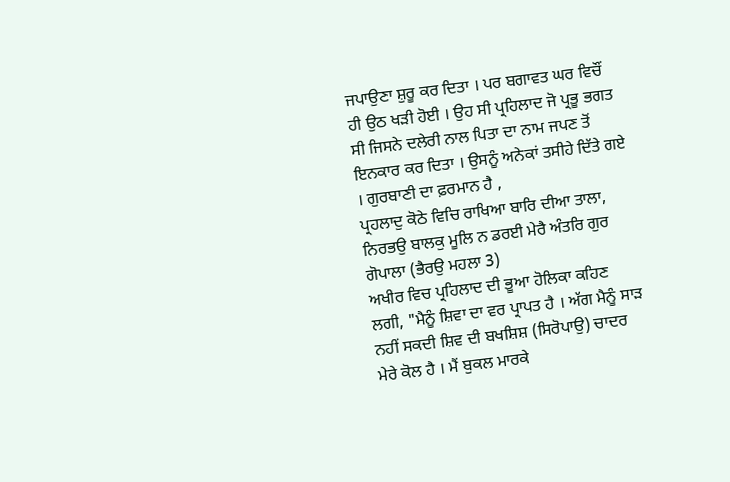ਜਪਾਉਣਾ ਸ਼ੁਰੂ ਕਰ ਦਿਤਾ । ਪਰ ਬਗਾਵਤ ਘਰ ਵਿਚੌਂ ਹੀ ਉਠ ਖੜੀ ਹੋਈ । ਉਹ ਸੀ ਪ੍ਰਹਿਲਾਦ ਜੋ ਪ੍ਰਭੂ ਭਗਤ ਸੀ ਜਿਸਨੇ ਦਲੇਰੀ ਨਾਲ ਪਿਤਾ ਦਾ ਨਾਮ ਜਪਣ ਤੋਂ ਇਨਕਾਰ ਕਰ ਦਿਤਾ । ਉਸਨੂੰ ਅਨੇਕਾਂ ਤਸੀਹੇ ਦਿੱਤੇ ਗਏ । ਗੁਰਬਾਣੀ ਦਾ ਫ਼ਰਮਾਨ ਹੈ ,
ਪ੍ਰਹਲਾਦੁ ਕੋਠੇ ਵਿਚਿ ਰਾਖਿਆ ਬਾਰਿ ਦੀਆ ਤਾਲਾ, ਨਿਰਭਉ ਬਾਲਕੁ ਮੂਲਿ ਨ ਡਰਈ ਮੇਰੈ ਅੰਤਰਿ ਗੁਰ ਗੋਪਾਲਾ (ਭੈਰਉ ਮਹਲਾ 3)
ਅਖੀਰ ਵਿਚ ਪ੍ਰਹਿਲਾਦ ਦੀ ਭੂਆ ਹੋਲਿਕਾ ਕਹਿਣ ਲਗੀ, "ਮੈਨੂੰ ਸ਼ਿਵਾ ਦਾ ਵਰ ਪ੍ਰਾਪਤ ਹੈ । ਅੱਗ ਮੈਨੂੰ ਸਾੜ ਨਹੀਂ ਸਕਦੀ ਸ਼ਿਵ ਦੀ ਬਖਸ਼ਿਸ਼ (ਸਿਰੋਪਾਉ) ਚਾਦਰ ਮੇਰੇ ਕੋਲ ਹੈ । ਮੈਂ ਬੁਕਲ ਮਾਰਕੇ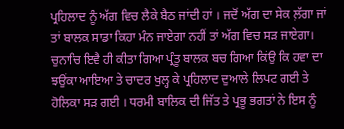ਪ੍ਰਹਿਲਾਦ ਨੂੰ ਅੱਗ ਵਿਚ ਲੈਕੇ ਬੈਠ ਜਾਂਦੀ ਹਾਂ । ਜਦੋਂ ਅੱਗ ਦਾ ਸੇਕ ਲ਼ੱਗਾ ਜਾਂ ਤਾਂ ਬਾਲਕ ਸਾਡਾ ਕਿਹਾ ਮੰਨ ਜਾਏਗਾ ਨਹੀਂ ਤਾਂ ਅੱਗ ਵਿਚ ਸੜ ਜਾਏਗਾ। ਚੁਨਾਚਿ ਇਵੈ ਹੀ ਕੀਤਾ ਗਿਆ ਪ੍ਰੰਤੂ ਬਾਲਕ ਬਚ ਗਿਆ ਕਿਂਉ ਕਿ ਹਵਾ ਦਾ ਝਉਂਕਾ ਆਇਆ ਤੇ ਚਾਦਰ ਖੁਲ੍ਹ ਕੇ ਪ੍ਰਹਿਲਾਦ ਦੁਆਲੇ ਲਿਪਟ ਗਈ ਤੇ ਹੋਲਿਕਾ ਸੜ ਗਈ । ਧਰਮੀ ਬਾਲਿਕ ਦੀ ਜਿੱਤ ਤੇ ਪ੍ਰਭੂ ਭਗਤਾਂ ਨੇ ਇਸ ਨੂੰ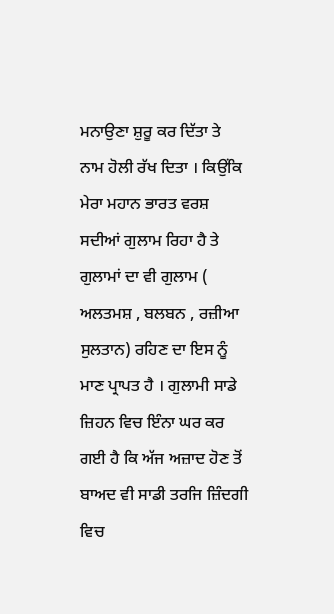ਮਨਾਉਣਾ ਸ਼ੁਰੂ ਕਰ ਦਿੱਤਾ ਤੇ ਨਾਮ ਹੋਲੀ ਰੱਖ ਦਿਤਾ । ਕਿਉਂਕਿ ਮੇਰਾ ਮਹਾਨ ਭਾਰਤ ਵਰਸ਼ ਸਦੀਆਂ ਗੁਲਾਮ ਰਿਹਾ ਹੈ ਤੇ ਗੁਲਾਮਾਂ ਦਾ ਵੀ ਗੁਲਾਮ ( ਅਲਤਮਸ਼ , ਬਲਬਨ , ਰਜ਼ੀਆ ਸੁਲਤਾਨ) ਰਹਿਣ ਦਾ ਇਸ ਨੂੰ ਮਾਣ ਪ੍ਰਾਪਤ ਹੈ । ਗੁਲਾਮੀ ਸਾਡੇ ਜ਼ਿਹਨ ਵਿਚ ਇੰਨਾ ਘਰ ਕਰ ਗਈ ਹੈ ਕਿ ਅੱਜ ਅਜ਼ਾਦ ਹੋਣ ਤੋਂ ਬਾਅਦ ਵੀ ਸਾਡੀ ਤਰਜਿ ਜ਼ਿੰਦਗੀ ਵਿਚ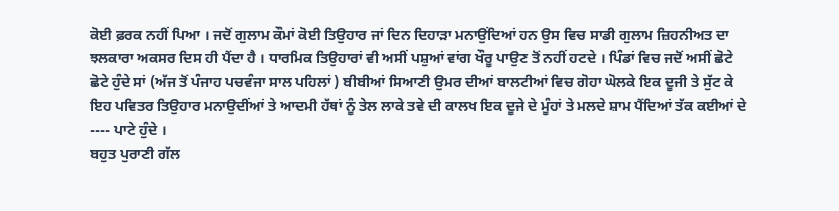ਕੋਈ ਫ਼ਰਕ ਨਹੀਂ ਪਿਆ । ਜਦੋਂ ਗੁਲਾਮ ਕੌਮਾਂ ਕੋਈ ਤਿਉਹਾਰ ਜਾਂ ਦਿਨ ਦਿਹਾੜਾ ਮਨਾਉਂਦਿਆਂ ਹਨ ਉਸ ਵਿਚ ਸਾਡੀ ਗੁਲਾਮ ਜ਼ਿਹਨੀਅਤ ਦਾ ਝਲਕਾਰਾ ਅਕਸਰ ਦਿਸ ਹੀ ਪੈਂਦਾ ਹੈ । ਧਾਰਮਿਕ ਤਿਉਹਾਰਾਂ ਵੀ ਅਸੀਂ ਪਸ਼ੁਆਂ ਵਾਂਗ ਖੌਰੂ ਪਾਉਣ ਤੋਂ ਨਹੀਂ ਹਟਦੇ । ਪਿੰਡਾਂ ਵਿਚ ਜਦੋਂ ਅਸੀਂ ਛੋਟੇ ਛੋਟੇ ਹੁੰਦੇ ਸਾਂ (ਅੱਜ ਤੋਂ ਪੰਜਾਹ ਪਚਵੰਜਾ ਸਾਲ ਪਹਿਲਾਂ ) ਬੀਬੀਆਂ ਸਿਆਣੀ ਉਮਰ ਦੀਆਂ ਬਾਲਟੀਆਂ ਵਿਚ ਗੋਹਾ ਘੋਲਕੇ ਇਕ ਦੂਜੀ ਤੇ ਸੁੱਟ ਕੇ ਇਹ ਪਵਿਤਰ ਤਿਉਹਾਰ ਮਨਾਉਦੀਂਆਂ ਤੇ ਆਦਮੀ ਹੱਥਾਂ ਨੂੰ ਤੇਲ ਲਾਕੇ ਤਵੇ ਦੀ ਕਾਲਖ ਇਕ ਦੂਜੇ ਦੇ ਮੂੰਹਾਂ ਤੇ ਮਲਦੇ ਸ਼ਾਮ ਪੈਂਦਿਆਂ ਤੱਕ ਕਈਆਂ ਦੇ ---- ਪਾਟੇ ਹੁੰਦੇ ।
ਬਹੁਤ ਪੁਰਾਣੀ ਗੱਲ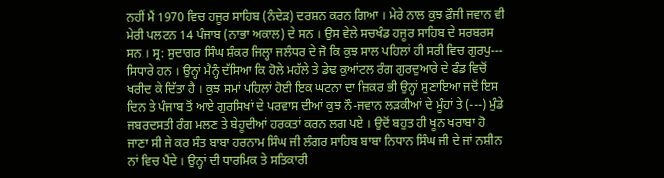ਨਹੀਂ ਮੈਂ 1970 ਵਿਚ ਹਜੂਰ ਸਾਹਿਬ (ਨੰਦੇੜ) ਦਰਸ਼ਨ ਕਰਨ ਗਿਆ । ਮੇਰੇ ਨਾਲ ਕੁਝ ਫ਼ੌਜੀ ਜਵਾਨ ਵੀ ਮੇਰੀ ਪਲਟਨ 14 ਪੰਜਾਬ (ਨਾਭਾ ਅਕਾਲ) ਦੇ ਸਨ । ਉਸ ਵੇਲੇ ਸਚਖੰਡ ਹਜੂਰ ਸਾਹਿਬ ਦੇ ਸਰਬਰਸ ਸਨ । ਸ੍ਰ: ਸੁਦਾਗਰ ਸਿੰਘ ਸ਼ੰਕਰ ਜਿਲ੍ਹਾ ਜਲੰਧਰ ਦੇ ਜੋ ਕਿ ਕੁਝ ਸਾਲ ਪਹਿਲਾਂ ਹੀ ਸਰੀ ਵਿਚ ਗੁਰਪੁ--- ਸਿਧਾਰੇ ਹਨ । ਉਨ੍ਹਾਂ ਮੈਨ੍ਹੰ ਦੱਸਿਆ ਕਿ ਹੋਲੇ ਮਹੱਲੇ ਤੇ ਡੇਢ ਕੁਆਂਟਲ ਰੰਗ ਗੁਰਦੁਆਰੇ ਦੇ ਫੰਡ ਵਿਚੋਂ ਖਰੀਦ ਕੇ ਦਿੱਤਾ ਹੈ । ਕੁਝ ਸਮਾਂ ਪਹਿਲਾਂ ਹੋਈ ਇਕ ਘਟਨਾ ਦਾ ਜ਼ਿਕਰ ਭੀ ਉਨ੍ਹਾਂ ਸੁਣਾਇਆ ਜਦੋਂ ਇਸ ਦਿਨ ਤੇ ਪੰਜਾਬ ਤੋਂ ਆਏ ਗੁਰਸਿਖਾਂ ਦੇ ਪਰਵਾਸ ਦੀਆਂ ਕੁਝ ਨੌ-ਜਵਾਨ ਲੜਕੀਆਂ ਦੇ ਮੂੰਹਾਂ ਤੇ (---) ਮੁੰਡੇ ਜਬਰਦਸਤੀ ਰੰਗ ਮਲਣ ਤੇ ਬੇਹੂਦੀਆਂ ਹਰਕਤਾਂ ਕਰਨ ਲਗ ਪਏ । ਉਦੋਂ ਬਹੁਤ ਹੀ ਖੂਨ ਖਰਾਬਾ ਹੋ ਜਾਣਾ ਸੀ ਜੇ ਕਰ ਸੰਤ ਬਾਬਾ ਹਰਨਾਮ ਸਿੰਘ ਜੀ ਲੰਗਰ ਸਾਹਿਬ ਬਾਬਾ ਨਿਧਾਨ ਸਿੰਘ ਜੀ ਦੇ ਜਾਂ ਨਸ਼ੀਨ ਨਾਂ ਵਿਚ ਪੈਂਦੇ । ਉਨ੍ਹਾਂ ਦੀ ਧਾਰਮਿਕ ਤੇ ਸਤਿਕਾਰੀ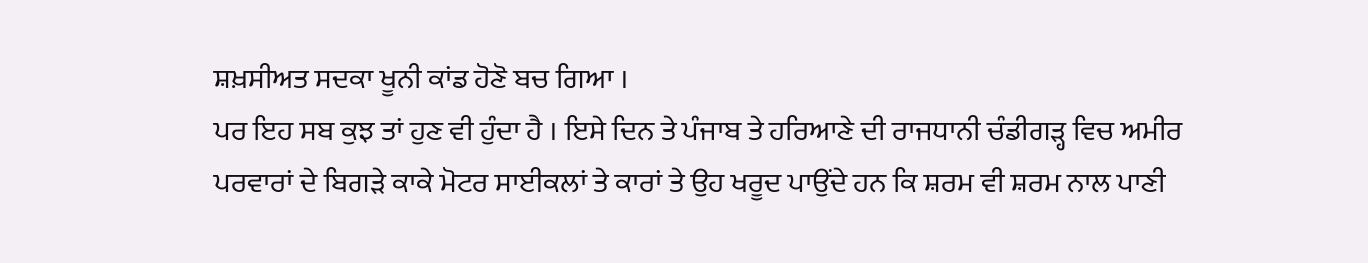ਸ਼ਖ਼ਸੀਅਤ ਸਦਕਾ ਖੂਨੀ ਕਾਂਡ ਹੋਣੋ ਬਚ ਗਿਆ ।
ਪਰ ਇਹ ਸਬ ਕੁਝ ਤਾਂ ਹੁਣ ਵੀ ਹੁੰਦਾ ਹੈ । ਇਸੇ ਦਿਨ ਤੇ ਪੰਜਾਬ ਤੇ ਹਰਿਆਣੇ ਦੀ ਰਾਜਧਾਨੀ ਚੰਡੀਗੜ੍ਹ ਵਿਚ ਅਮੀਰ ਪਰਵਾਰਾਂ ਦੇ ਬਿਗੜੇ ਕਾਕੇ ਮੋਟਰ ਸਾਈਕਲਾਂ ਤੇ ਕਾਰਾਂ ਤੇ ਉਹ ਖਰੂਦ ਪਾਉਂਦੇ ਹਨ ਕਿ ਸ਼ਰਮ ਵੀ ਸ਼ਰਮ ਨਾਲ ਪਾਣੀ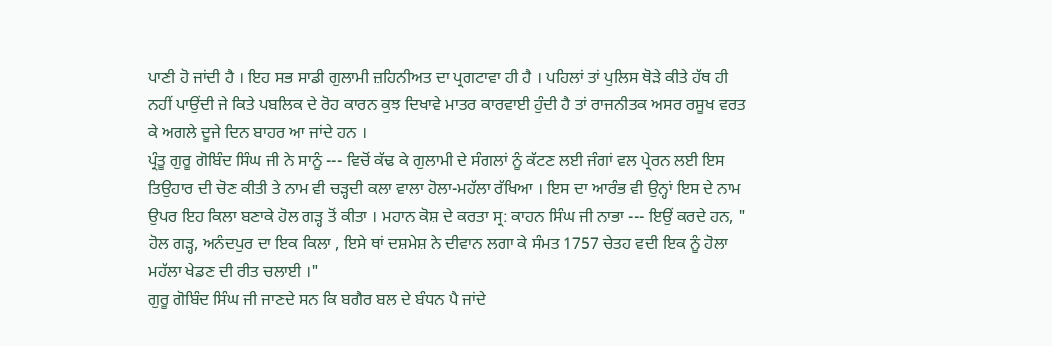ਪਾਣੀ ਹੋ ਜਾਂਦੀ ਹੈ । ਇਹ ਸਭ ਸਾਡੀ ਗੁਲਾਮੀ ਜ਼ਹਿਨੀਅਤ ਦਾ ਪ੍ਰਗਟਾਵਾ ਹੀ ਹੈ । ਪਹਿਲਾਂ ਤਾਂ ਪੁਲਿਸ ਥੋੜੇ ਕੀਤੇ ਹੱਥ ਹੀ ਨਹੀਂ ਪਾਉਂਦੀ ਜੇ ਕਿਤੇ ਪਬਲਿਕ ਦੇ ਰੋਹ ਕਾਰਨ ਕੁਝ ਦਿਖਾਵੇ ਮਾਤਰ ਕਾਰਵਾਈ ਹੁੰਦੀ ਹੈ ਤਾਂ ਰਾਜਨੀਤਕ ਅਸਰ ਰਸੂਖ ਵਰਤ ਕੇ ਅਗਲੇ ਦੂਜੇ ਦਿਨ ਬਾਹਰ ਆ ਜਾਂਦੇ ਹਨ ।
ਪ੍ਰੰਤੂ ਗੁਰੂ ਗੋਬਿੰਦ ਸਿੰਘ ਜੀ ਨੇ ਸਾਨੂੰ --- ਵਿਚੋਂ ਕੱਢ ਕੇ ਗੁਲਾਮੀ ਦੇ ਸੰਗਲਾਂ ਨੂੰ ਕੱਟਣ ਲਈ ਜੰਗਾਂ ਵਲ ਪ੍ਰੇਰਨ ਲਈ ਇਸ ਤਿਉਹਾਰ ਦੀ ਚੋਣ ਕੀਤੀ ਤੇ ਨਾਮ ਵੀ ਚੜ੍ਹਦੀ ਕਲਾ ਵਾਲਾ ਹੋਲਾ-ਮਹੱਲਾ ਰੱਖਿਆ । ਇਸ ਦਾ ਆਰੰਭ ਵੀ ਉਨ੍ਹਾਂ ਇਸ ਦੇ ਨਾਮ ਉਪਰ ਇਹ ਕਿਲਾ ਬਣਾਕੇ ਹੋਲ ਗੜ੍ਹ ਤੋਂ ਕੀਤਾ । ਮਹਾਨ ਕੋਸ਼ ਦੇ ਕਰਤਾ ਸ੍ਰ: ਕਾਹਨ ਸਿੰਘ ਜੀ ਨਾਭਾ --- ਇਉਂ ਕਰਦੇ ਹਨ, " ਹੋਲ ਗੜ੍ਹ, ਅਨੰਦਪੁਰ ਦਾ ਇਕ ਕਿਲਾ , ਇਸੇ ਥਾਂ ਦਸ਼ਮੇਸ਼ ਨੇ ਦੀਵਾਨ ਲਗਾ ਕੇ ਸੰਮਤ 1757 ਚੇਤਹ ਵਦੀ ਇਕ ਨੂੰ ਹੋਲਾ ਮਹੱਲਾ ਖੇਡਣ ਦੀ ਰੀਤ ਚਲਾਈ ।"
ਗੁਰੂ ਗੋਬਿੰਦ ਸਿੰਘ ਜੀ ਜਾਣਦੇ ਸਨ ਕਿ ਬਗੈਰ ਬਲ ਦੇ ਬੰਧਨ ਪੈ ਜਾਂਦੇ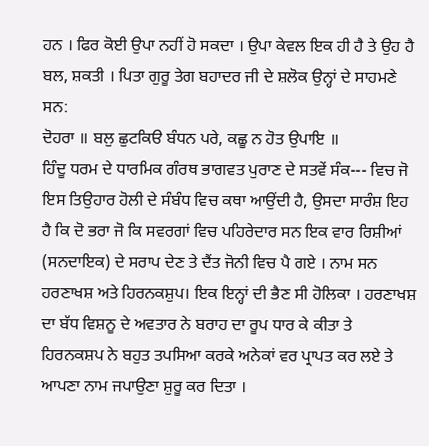ਹਨ । ਫਿਰ ਕੋਈ ਉਪਾ ਨਹੀਂ ਹੋ ਸਕਦਾ । ਉਪਾ ਕੇਵਲ ਇਕ ਹੀ ਹੈ ਤੇ ਉਹ ਹੈ ਬਲ, ਸ਼ਕਤੀ । ਪਿਤਾ ਗੁਰੂ ਤੇਗ ਬਹਾਦਰ ਜੀ ਦੇ ਸ਼ਲੋਕ ਉਨ੍ਹਾਂ ਦੇ ਸਾਹਮਣੇ ਸਨ:
ਦੋਹਰਾ ॥ ਬਲੁ ਛੁਟਕਿੳ ਬੰਧਨ ਪਰੇ, ਕਛੂ ਨ ਹੋਤ ਉਪਾਇ ॥
ਹਿੰਦੂ ਧਰਮ ਦੇ ਧਾਰਮਿਕ ਗੰਰਥ ਭਾਗਵਤ ਪੁਰਾਣ ਦੇ ਸਤਵੇਂ ਸੰਕ--- ਵਿਚ ਜੋ ਇਸ ਤਿਉਹਾਰ ਹੋਲੀ ਦੇ ਸੰਬੰਧ ਵਿਚ ਕਥਾ ਆਉਂਦੀ ਹੈ, ਉਸਦਾ ਸਾਰੰਸ਼ ਇਹ ਹੈ ਕਿ ਦੋ ਭਰਾ ਜੋ ਕਿ ਸਵਰਗਾਂ ਵਿਚ ਪਹਿਰੇਦਾਰ ਸਨ ਇਕ ਵਾਰ ਰਿਸ਼ੀਆਂ (ਸਨਦਾਇਕ) ਦੇ ਸਰਾਪ ਦੇਣ ਤੇ ਦੈਂਤ ਜੋਨੀ ਵਿਚ ਪੈ ਗਏ । ਨਾਮ ਸਨ ਹਰਣਾਖਸ਼ ਅਤੇ ਹਿਰਨਕਸ਼ੁਪ। ਇਕ ਇਨ੍ਹਾਂ ਦੀ ਭੈਣ ਸੀ ਹੋਲਿਕਾ । ਹਰਣਾਖਸ਼ ਦਾ ਬੱਧ ਵਿਸ਼ਨੂ ਦੇ ਅਵਤਾਰ ਨੇ ਬਰਾਹ ਦਾ ਰੂਪ ਧਾਰ ਕੇ ਕੀਤਾ ਤੇ ਹਿਰਨਕਸ਼ਪ ਨੇ ਬਹੁਤ ਤਪਸਿਆ ਕਰਕੇ ਅਨੇਕਾਂ ਵਰ ਪ੍ਰਾਪਤ ਕਰ ਲਏ ਤੇ ਆਪਣਾ ਨਾਮ ਜਪਾਉਣਾ ਸ਼ੁਰੂ ਕਰ ਦਿਤਾ ।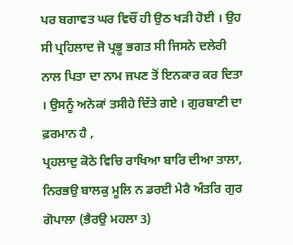ਪਰ ਬਗਾਵਤ ਘਰ ਵਿਚੌਂ ਹੀ ਉਠ ਖੜੀ ਹੋਈ । ਉਹ ਸੀ ਪ੍ਰਹਿਲਾਦ ਜੋ ਪ੍ਰਭੂ ਭਗਤ ਸੀ ਜਿਸਨੇ ਦਲੇਰੀ ਨਾਲ ਪਿਤਾ ਦਾ ਨਾਮ ਜਪਣ ਤੋਂ ਇਨਕਾਰ ਕਰ ਦਿਤਾ । ਉਸਨੂੰ ਅਨੇਕਾਂ ਤਸੀਹੇ ਦਿੱਤੇ ਗਏ । ਗੁਰਬਾਣੀ ਦਾ ਫ਼ਰਮਾਨ ਹੈ ,
ਪ੍ਰਹਲਾਦੁ ਕੋਠੇ ਵਿਚਿ ਰਾਖਿਆ ਬਾਰਿ ਦੀਆ ਤਾਲਾ, ਨਿਰਭਉ ਬਾਲਕੁ ਮੂਲਿ ਨ ਡਰਈ ਮੇਰੈ ਅੰਤਰਿ ਗੁਰ ਗੋਪਾਲਾ (ਭੈਰਉ ਮਹਲਾ 3)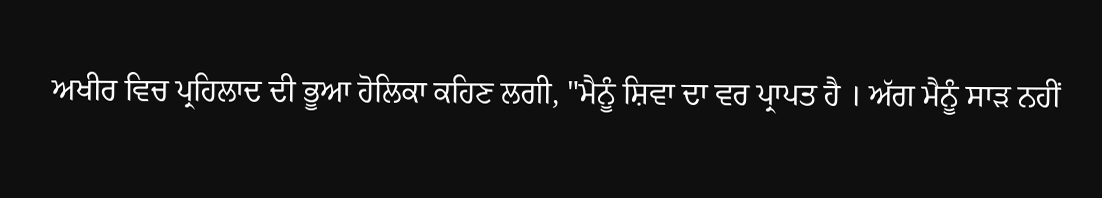ਅਖੀਰ ਵਿਚ ਪ੍ਰਹਿਲਾਦ ਦੀ ਭੂਆ ਹੋਲਿਕਾ ਕਹਿਣ ਲਗੀ, "ਮੈਨੂੰ ਸ਼ਿਵਾ ਦਾ ਵਰ ਪ੍ਰਾਪਤ ਹੈ । ਅੱਗ ਮੈਨੂੰ ਸਾੜ ਨਹੀਂ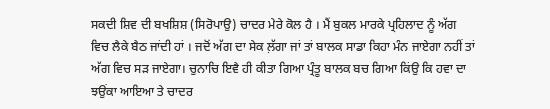ਸਕਦੀ ਸ਼ਿਵ ਦੀ ਬਖਸ਼ਿਸ਼ (ਸਿਰੋਪਾਉ) ਚਾਦਰ ਮੇਰੇ ਕੋਲ ਹੈ । ਮੈਂ ਬੁਕਲ ਮਾਰਕੇ ਪ੍ਰਹਿਲਾਦ ਨੂੰ ਅੱਗ ਵਿਚ ਲੈਕੇ ਬੈਠ ਜਾਂਦੀ ਹਾਂ । ਜਦੋਂ ਅੱਗ ਦਾ ਸੇਕ ਲ਼ੱਗਾ ਜਾਂ ਤਾਂ ਬਾਲਕ ਸਾਡਾ ਕਿਹਾ ਮੰਨ ਜਾਏਗਾ ਨਹੀਂ ਤਾਂ ਅੱਗ ਵਿਚ ਸੜ ਜਾਏਗਾ। ਚੁਨਾਚਿ ਇਵੈ ਹੀ ਕੀਤਾ ਗਿਆ ਪ੍ਰੰਤੂ ਬਾਲਕ ਬਚ ਗਿਆ ਕਿਂਉ ਕਿ ਹਵਾ ਦਾ ਝਉਂਕਾ ਆਇਆ ਤੇ ਚਾਦਰ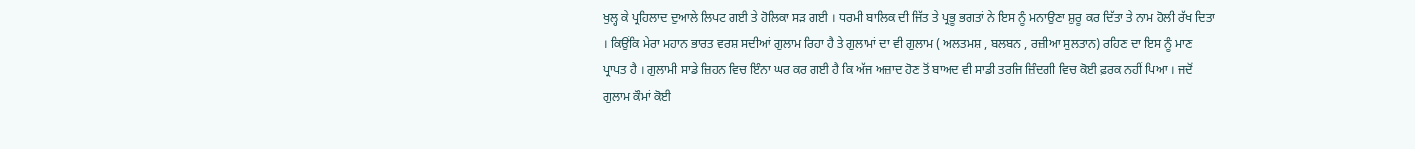ਖੁਲ੍ਹ ਕੇ ਪ੍ਰਹਿਲਾਦ ਦੁਆਲੇ ਲਿਪਟ ਗਈ ਤੇ ਹੋਲਿਕਾ ਸੜ ਗਈ । ਧਰਮੀ ਬਾਲਿਕ ਦੀ ਜਿੱਤ ਤੇ ਪ੍ਰਭੂ ਭਗਤਾਂ ਨੇ ਇਸ ਨੂੰ ਮਨਾਉਣਾ ਸ਼ੁਰੂ ਕਰ ਦਿੱਤਾ ਤੇ ਨਾਮ ਹੋਲੀ ਰੱਖ ਦਿਤਾ । ਕਿਉਂਕਿ ਮੇਰਾ ਮਹਾਨ ਭਾਰਤ ਵਰਸ਼ ਸਦੀਆਂ ਗੁਲਾਮ ਰਿਹਾ ਹੈ ਤੇ ਗੁਲਾਮਾਂ ਦਾ ਵੀ ਗੁਲਾਮ ( ਅਲਤਮਸ਼ , ਬਲਬਨ , ਰਜ਼ੀਆ ਸੁਲਤਾਨ) ਰਹਿਣ ਦਾ ਇਸ ਨੂੰ ਮਾਣ ਪ੍ਰਾਪਤ ਹੈ । ਗੁਲਾਮੀ ਸਾਡੇ ਜ਼ਿਹਨ ਵਿਚ ਇੰਨਾ ਘਰ ਕਰ ਗਈ ਹੈ ਕਿ ਅੱਜ ਅਜ਼ਾਦ ਹੋਣ ਤੋਂ ਬਾਅਦ ਵੀ ਸਾਡੀ ਤਰਜਿ ਜ਼ਿੰਦਗੀ ਵਿਚ ਕੋਈ ਫ਼ਰਕ ਨਹੀਂ ਪਿਆ । ਜਦੋਂ ਗੁਲਾਮ ਕੌਮਾਂ ਕੋਈ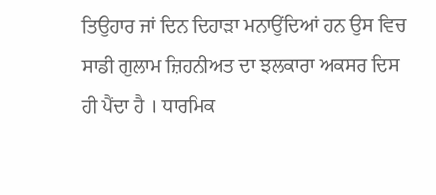ਤਿਉਹਾਰ ਜਾਂ ਦਿਨ ਦਿਹਾੜਾ ਮਨਾਉਂਦਿਆਂ ਹਨ ਉਸ ਵਿਚ ਸਾਡੀ ਗੁਲਾਮ ਜ਼ਿਹਨੀਅਤ ਦਾ ਝਲਕਾਰਾ ਅਕਸਰ ਦਿਸ ਹੀ ਪੈਂਦਾ ਹੈ । ਧਾਰਮਿਕ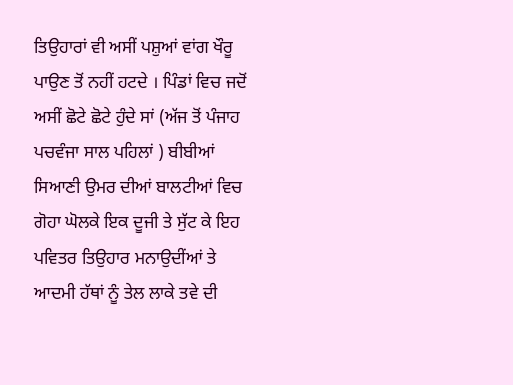ਤਿਉਹਾਰਾਂ ਵੀ ਅਸੀਂ ਪਸ਼ੁਆਂ ਵਾਂਗ ਖੌਰੂ ਪਾਉਣ ਤੋਂ ਨਹੀਂ ਹਟਦੇ । ਪਿੰਡਾਂ ਵਿਚ ਜਦੋਂ ਅਸੀਂ ਛੋਟੇ ਛੋਟੇ ਹੁੰਦੇ ਸਾਂ (ਅੱਜ ਤੋਂ ਪੰਜਾਹ ਪਚਵੰਜਾ ਸਾਲ ਪਹਿਲਾਂ ) ਬੀਬੀਆਂ ਸਿਆਣੀ ਉਮਰ ਦੀਆਂ ਬਾਲਟੀਆਂ ਵਿਚ ਗੋਹਾ ਘੋਲਕੇ ਇਕ ਦੂਜੀ ਤੇ ਸੁੱਟ ਕੇ ਇਹ ਪਵਿਤਰ ਤਿਉਹਾਰ ਮਨਾਉਦੀਂਆਂ ਤੇ ਆਦਮੀ ਹੱਥਾਂ ਨੂੰ ਤੇਲ ਲਾਕੇ ਤਵੇ ਦੀ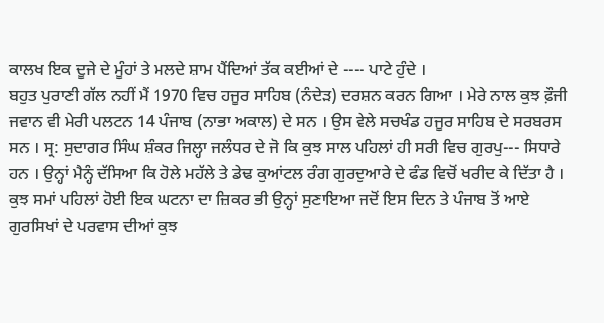ਕਾਲਖ ਇਕ ਦੂਜੇ ਦੇ ਮੂੰਹਾਂ ਤੇ ਮਲਦੇ ਸ਼ਾਮ ਪੈਂਦਿਆਂ ਤੱਕ ਕਈਆਂ ਦੇ ---- ਪਾਟੇ ਹੁੰਦੇ ।
ਬਹੁਤ ਪੁਰਾਣੀ ਗੱਲ ਨਹੀਂ ਮੈਂ 1970 ਵਿਚ ਹਜੂਰ ਸਾਹਿਬ (ਨੰਦੇੜ) ਦਰਸ਼ਨ ਕਰਨ ਗਿਆ । ਮੇਰੇ ਨਾਲ ਕੁਝ ਫ਼ੌਜੀ ਜਵਾਨ ਵੀ ਮੇਰੀ ਪਲਟਨ 14 ਪੰਜਾਬ (ਨਾਭਾ ਅਕਾਲ) ਦੇ ਸਨ । ਉਸ ਵੇਲੇ ਸਚਖੰਡ ਹਜੂਰ ਸਾਹਿਬ ਦੇ ਸਰਬਰਸ ਸਨ । ਸ੍ਰ: ਸੁਦਾਗਰ ਸਿੰਘ ਸ਼ੰਕਰ ਜਿਲ੍ਹਾ ਜਲੰਧਰ ਦੇ ਜੋ ਕਿ ਕੁਝ ਸਾਲ ਪਹਿਲਾਂ ਹੀ ਸਰੀ ਵਿਚ ਗੁਰਪੁ--- ਸਿਧਾਰੇ ਹਨ । ਉਨ੍ਹਾਂ ਮੈਨ੍ਹੰ ਦੱਸਿਆ ਕਿ ਹੋਲੇ ਮਹੱਲੇ ਤੇ ਡੇਢ ਕੁਆਂਟਲ ਰੰਗ ਗੁਰਦੁਆਰੇ ਦੇ ਫੰਡ ਵਿਚੋਂ ਖਰੀਦ ਕੇ ਦਿੱਤਾ ਹੈ । ਕੁਝ ਸਮਾਂ ਪਹਿਲਾਂ ਹੋਈ ਇਕ ਘਟਨਾ ਦਾ ਜ਼ਿਕਰ ਭੀ ਉਨ੍ਹਾਂ ਸੁਣਾਇਆ ਜਦੋਂ ਇਸ ਦਿਨ ਤੇ ਪੰਜਾਬ ਤੋਂ ਆਏ ਗੁਰਸਿਖਾਂ ਦੇ ਪਰਵਾਸ ਦੀਆਂ ਕੁਝ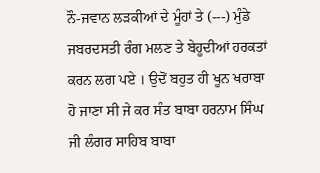ਨੌ-ਜਵਾਨ ਲੜਕੀਆਂ ਦੇ ਮੂੰਹਾਂ ਤੇ (---) ਮੁੰਡੇ ਜਬਰਦਸਤੀ ਰੰਗ ਮਲਣ ਤੇ ਬੇਹੂਦੀਆਂ ਹਰਕਤਾਂ ਕਰਨ ਲਗ ਪਏ । ਉਦੋਂ ਬਹੁਤ ਹੀ ਖੂਨ ਖਰਾਬਾ ਹੋ ਜਾਣਾ ਸੀ ਜੇ ਕਰ ਸੰਤ ਬਾਬਾ ਹਰਨਾਮ ਸਿੰਘ ਜੀ ਲੰਗਰ ਸਾਹਿਬ ਬਾਬਾ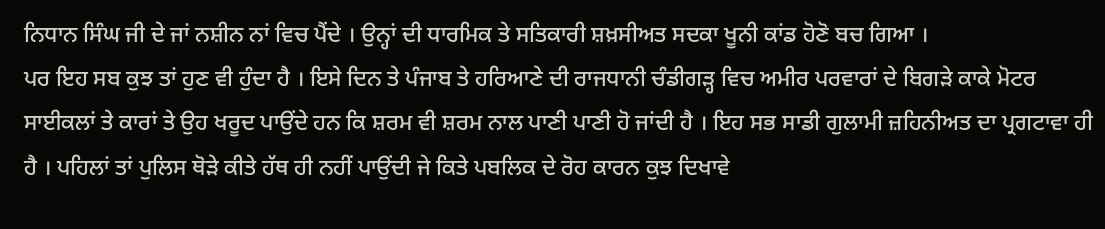ਨਿਧਾਨ ਸਿੰਘ ਜੀ ਦੇ ਜਾਂ ਨਸ਼ੀਨ ਨਾਂ ਵਿਚ ਪੈਂਦੇ । ਉਨ੍ਹਾਂ ਦੀ ਧਾਰਮਿਕ ਤੇ ਸਤਿਕਾਰੀ ਸ਼ਖ਼ਸੀਅਤ ਸਦਕਾ ਖੂਨੀ ਕਾਂਡ ਹੋਣੋ ਬਚ ਗਿਆ ।
ਪਰ ਇਹ ਸਬ ਕੁਝ ਤਾਂ ਹੁਣ ਵੀ ਹੁੰਦਾ ਹੈ । ਇਸੇ ਦਿਨ ਤੇ ਪੰਜਾਬ ਤੇ ਹਰਿਆਣੇ ਦੀ ਰਾਜਧਾਨੀ ਚੰਡੀਗੜ੍ਹ ਵਿਚ ਅਮੀਰ ਪਰਵਾਰਾਂ ਦੇ ਬਿਗੜੇ ਕਾਕੇ ਮੋਟਰ ਸਾਈਕਲਾਂ ਤੇ ਕਾਰਾਂ ਤੇ ਉਹ ਖਰੂਦ ਪਾਉਂਦੇ ਹਨ ਕਿ ਸ਼ਰਮ ਵੀ ਸ਼ਰਮ ਨਾਲ ਪਾਣੀ ਪਾਣੀ ਹੋ ਜਾਂਦੀ ਹੈ । ਇਹ ਸਭ ਸਾਡੀ ਗੁਲਾਮੀ ਜ਼ਹਿਨੀਅਤ ਦਾ ਪ੍ਰਗਟਾਵਾ ਹੀ ਹੈ । ਪਹਿਲਾਂ ਤਾਂ ਪੁਲਿਸ ਥੋੜੇ ਕੀਤੇ ਹੱਥ ਹੀ ਨਹੀਂ ਪਾਉਂਦੀ ਜੇ ਕਿਤੇ ਪਬਲਿਕ ਦੇ ਰੋਹ ਕਾਰਨ ਕੁਝ ਦਿਖਾਵੇ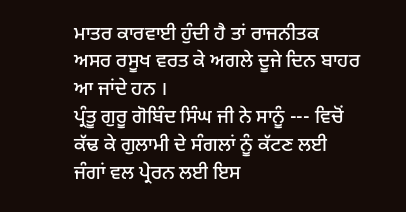ਮਾਤਰ ਕਾਰਵਾਈ ਹੁੰਦੀ ਹੈ ਤਾਂ ਰਾਜਨੀਤਕ ਅਸਰ ਰਸੂਖ ਵਰਤ ਕੇ ਅਗਲੇ ਦੂਜੇ ਦਿਨ ਬਾਹਰ ਆ ਜਾਂਦੇ ਹਨ ।
ਪ੍ਰੰਤੂ ਗੁਰੂ ਗੋਬਿੰਦ ਸਿੰਘ ਜੀ ਨੇ ਸਾਨੂੰ --- ਵਿਚੋਂ ਕੱਢ ਕੇ ਗੁਲਾਮੀ ਦੇ ਸੰਗਲਾਂ ਨੂੰ ਕੱਟਣ ਲਈ ਜੰਗਾਂ ਵਲ ਪ੍ਰੇਰਨ ਲਈ ਇਸ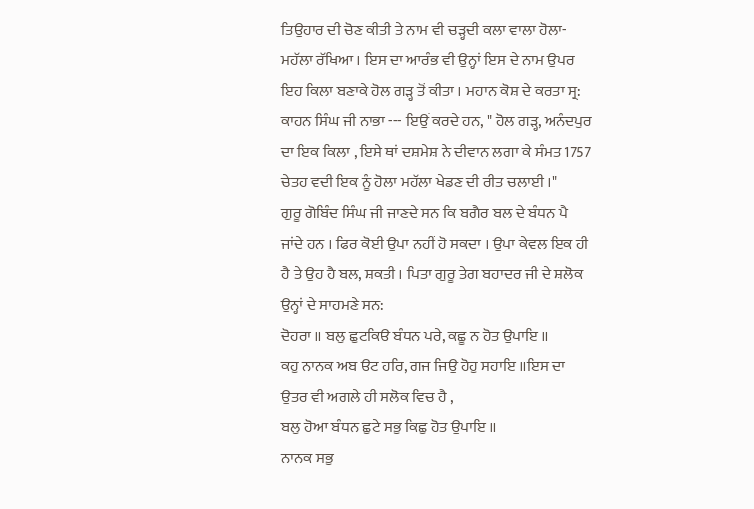ਤਿਉਹਾਰ ਦੀ ਚੋਣ ਕੀਤੀ ਤੇ ਨਾਮ ਵੀ ਚੜ੍ਹਦੀ ਕਲਾ ਵਾਲਾ ਹੋਲਾ-ਮਹੱਲਾ ਰੱਖਿਆ । ਇਸ ਦਾ ਆਰੰਭ ਵੀ ਉਨ੍ਹਾਂ ਇਸ ਦੇ ਨਾਮ ਉਪਰ ਇਹ ਕਿਲਾ ਬਣਾਕੇ ਹੋਲ ਗੜ੍ਹ ਤੋਂ ਕੀਤਾ । ਮਹਾਨ ਕੋਸ਼ ਦੇ ਕਰਤਾ ਸ੍ਰ: ਕਾਹਨ ਸਿੰਘ ਜੀ ਨਾਭਾ --- ਇਉਂ ਕਰਦੇ ਹਨ, " ਹੋਲ ਗੜ੍ਹ, ਅਨੰਦਪੁਰ ਦਾ ਇਕ ਕਿਲਾ , ਇਸੇ ਥਾਂ ਦਸ਼ਮੇਸ਼ ਨੇ ਦੀਵਾਨ ਲਗਾ ਕੇ ਸੰਮਤ 1757 ਚੇਤਹ ਵਦੀ ਇਕ ਨੂੰ ਹੋਲਾ ਮਹੱਲਾ ਖੇਡਣ ਦੀ ਰੀਤ ਚਲਾਈ ।"
ਗੁਰੂ ਗੋਬਿੰਦ ਸਿੰਘ ਜੀ ਜਾਣਦੇ ਸਨ ਕਿ ਬਗੈਰ ਬਲ ਦੇ ਬੰਧਨ ਪੈ ਜਾਂਦੇ ਹਨ । ਫਿਰ ਕੋਈ ਉਪਾ ਨਹੀਂ ਹੋ ਸਕਦਾ । ਉਪਾ ਕੇਵਲ ਇਕ ਹੀ ਹੈ ਤੇ ਉਹ ਹੈ ਬਲ, ਸ਼ਕਤੀ । ਪਿਤਾ ਗੁਰੂ ਤੇਗ ਬਹਾਦਰ ਜੀ ਦੇ ਸ਼ਲੋਕ ਉਨ੍ਹਾਂ ਦੇ ਸਾਹਮਣੇ ਸਨ:
ਦੋਹਰਾ ॥ ਬਲੁ ਛੁਟਕਿੳ ਬੰਧਨ ਪਰੇ, ਕਛੂ ਨ ਹੋਤ ਉਪਾਇ ॥
ਕਹੁ ਨਾਨਕ ਅਬ ੳਟ ਹਰਿ, ਗਜ ਜਿਉ ਹੋਹੁ ਸਹਾਇ ॥ਇਸ ਦਾ ਉਤਰ ਵੀ ਅਗਲੇ ਹੀ ਸਲੋਕ ਵਿਚ ਹੈ ,
ਬਲੁ ਹੋਆ ਬੰਧਨ ਛੁਟੇ ਸਭੁ ਕਿਛੁ ਹੋਤ ਉਪਾਇ ॥
ਨਾਨਕ ਸਭੁ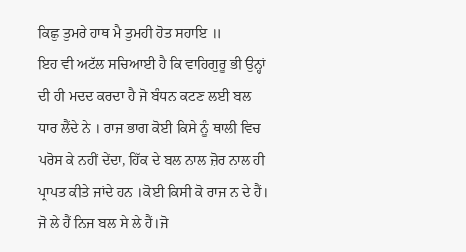ਕਿਛੁ ਤੁਮਰੇ ਹਾਥ ਮੈ ਤੁਮਹੀ ਹੋਤ ਸਹਾਇ ॥
ਇਹ ਵੀ ਅਟੱਲ ਸਚਿਆਈ ਹੈ ਕਿ ਵਾਹਿਗੁਰੂ ਭੀ ਉਨ੍ਹਾਂ ਦੀ ਹੀ ਮਦਦ ਕਰਦਾ ਹੈ ਜੋ ਬੰਧਨ ਕਟਣ ਲਈ ਬਲ ਧਾਰ ਲੈਂਦੇ ਨੇ । ਰਾਜ ਭਾਗ ਕੋਈ ਕਿਸੇ ਨੂੰ ਥਾਲੀ ਵਿਚ ਪਰੋਸ ਕੇ ਨਹੀਂ ਦੇਂਦਾ, ਹਿੱਕ ਦੇ ਬਲ ਨਾਲ ਜ਼ੋਰ ਨਾਲ ਹੀ ਪ੍ਰਾਪਤ ਕੀਤੇ ਜਾਂਦੇ ਹਨ ।ਕੋਈ ਕਿਸੀ ਕੋ ਰਾਜ ਨ ਦੇ ਹੈਂ। ਜੋ ਲੇ ਹੈਂ ਨਿਜ ਬਲ ਸੇ ਲੇ ਹੈਂ।ਜੋ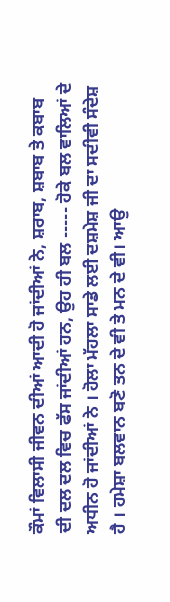ਕੌਮਾਂ ਵਿਲਾਸੀ ਜੀਵਨ ਦੀਆਂ ਆਦੀ ਹੋ ਜਾਂਦੀਆਂ ਨੇ, ਸ਼ਰਾਬ, ਸ਼ਬਾਬ ਤੇ ਕਬਾਬ ਦੀ ਦਲ ਦਲ ਵਿਚ ਫੱਸ ਜਾਂਦੀਆਂ ਹਨ, ਉਹ ਹੀ ਬਲ ----- ਹੋਕੇ ਬਲ ਵਾਲਿਆਂ ਦੇ ਅਧੀਨ ਹੋ ਜਾਂਦੀਆਂ ਨੇ । ਹੋਲਾ ਮੱਹਲਾ ਸਾਡੇ ਲਈ ਦਸ਼ਮੇਸ਼ ਜੀ ਦਾ ਸਦੀਵੀ ਸੰਦੇਸ਼ ਹੈ । ਹਮੇਸ਼ਾ ਬਲਵਾਨ ਬਣੋ ਤਨ ਦੇ ਵੀ ਤੇ ਮਨ ਦੇ ਵੀ। ਆਉ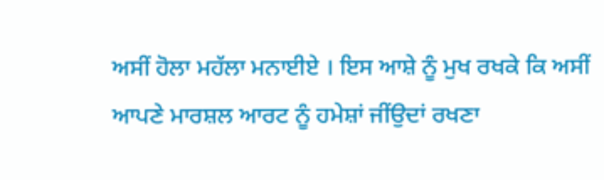ਅਸੀਂ ਹੋਲਾ ਮਹੱਲਾ ਮਨਾਈਏ । ਇਸ ਆਸ਼ੇ ਨੂੰ ਮੁਖ ਰਖਕੇ ਕਿ ਅਸੀਂ ਆਪਣੇ ਮਾਰਸ਼ਲ ਆਰਟ ਨੂੰ ਹਮੇਸ਼ਾਂ ਜੀਂਉਦਾਂ ਰਖਣਾ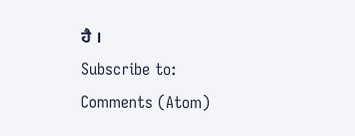ਹੈ ।
Subscribe to:
Comments (Atom)